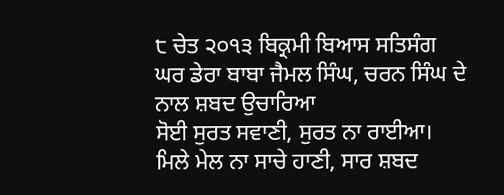੮ ਚੇਤ ੨੦੧੩ ਬਿਕ੍ਰਮੀ ਬਿਆਸ ਸਤਿਸੰਗ ਘਰ ਡੇਰਾ ਬਾਬਾ ਜੈਮਲ ਸਿੰਘ, ਚਰਨ ਸਿੰਘ ਦੇ ਨਾਲ ਸ਼ਬਦ ਉਚਾਰਿਆ
ਸੋਈ ਸੁਰਤ ਸਵਾਣੀ, ਸੁਰਤ ਨਾ ਰਾਈਆ। ਮਿਲੇ ਮੇਲ ਨਾ ਸਾਚੇ ਹਾਣੀ, ਸਾਰ ਸ਼ਬਦ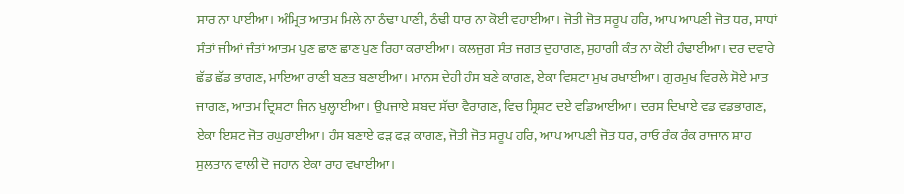ਸਾਰ ਨਾ ਪਾਈਆ। ਅੰਮ੍ਰਿਤ ਆਤਮ ਮਿਲੇ ਨਾ ਠੰਢਾ ਪਾਣੀ, ਠੰਢੀ ਧਾਰ ਨਾ ਕੋਈ ਵਹਾਈਆ। ਜੋਤੀ ਜੋਤ ਸਰੂਪ ਹਰਿ, ਆਪ ਆਪਣੀ ਜੋਤ ਧਰ, ਸਾਧਾਂ ਸੰਤਾਂ ਜੀਆਂ ਜੰਤਾਂ ਆਤਮ ਪੁਣ ਛਾਣ ਛਾਣ ਪੁਣ ਰਿਹਾ ਕਰਾਈਆ। ਕਲਜੁਗ ਸੰਤ ਜਗਤ ਦੁਹਾਗਣ, ਸੁਹਾਗੀ ਕੰਤ ਨਾ ਕੋਈ ਹੰਢਾਈਆ। ਦਰ ਦਵਾਰੇ ਛੱਡ ਛੱਡ ਭਾਗਣ, ਮਾਇਆ ਰਾਣੀ ਬਣਤ ਬਣਾਈਆ। ਮਾਨਸ ਦੇਹੀ ਹੰਸ ਬਣੇ ਕਾਗਣ, ਏਕਾ ਵਿਸ਼ਟਾ ਮੁਖ ਰਖਾਈਆ। ਗੁਰਮੁਖ ਵਿਰਲੇ ਸੋਏ ਮਾਤ ਜਾਗਣ, ਆਤਮ ਦ੍ਰਿਸ਼ਟਾ ਜਿਨ ਖੁਲ੍ਹਾਈਆ। ਉਪਜਾਏ ਸ਼ਬਦ ਸੱਚਾ ਵੈਰਾਗਣ, ਵਿਚ ਸ੍ਰਿਸ਼ਟ ਦਏ ਵਡਿਆਈਆ। ਦਰਸ ਦਿਖਾਏ ਵਡ ਵਡਭਾਗਣ, ਏਕਾ ਇਸ਼ਟ ਜੋਤ ਰਘੁਰਾਈਆ। ਹੰਸ ਬਣਾਏ ਫੜ ਫੜ ਕਾਗਣ, ਜੋਤੀ ਜੋਤ ਸਰੂਪ ਹਰਿ, ਆਪ ਆਪਣੀ ਜੋਤ ਧਰ, ਰਾਓ ਰੰਕ ਰੰਕ ਰਾਜਾਨ ਸ਼ਾਹ ਸੁਲਤਾਨ ਵਾਲੀ ਦੋ ਜਹਾਨ ਏਕਾ ਰਾਹ ਵਖਾਈਆ।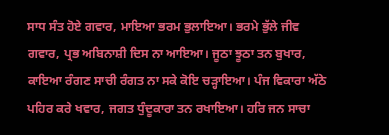ਸਾਧ ਸੰਤ ਹੋਏ ਗਵਾਰ, ਮਾਇਆ ਭਰਮ ਭੁਲਾਇਆ। ਭਰਮੇ ਭੁੱਲੇ ਜੀਵ ਗਵਾਰ, ਪ੍ਰਭ ਅਬਿਨਾਸ਼ੀ ਦਿਸ ਨਾ ਆਇਆ। ਜੂਠਾ ਝੂਠਾ ਤਨ ਬੁਖਾਰ, ਕਾਇਆ ਰੰਗਣ ਸਾਚੀ ਰੰਗਤ ਨਾ ਸਕੇ ਕੋਇ ਚੜ੍ਹਾਇਆ। ਪੰਜ ਵਿਕਾਰਾ ਅੱਠੇ ਪਹਿਰ ਕਰੇ ਖਵਾਰ, ਜਗਤ ਧੁੰਦੂਕਾਰਾ ਤਨ ਰਖਾਇਆ। ਹਰਿ ਜਨ ਸਾਚਾ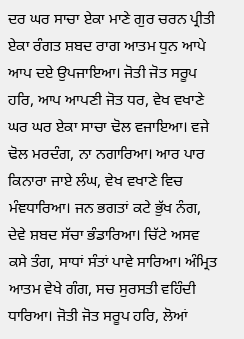ਦਰ ਘਰ ਸਾਚਾ ਏਕਾ ਮਾਣੇ ਗੁਰ ਚਰਨ ਪ੍ਰੀਤੀ ਏਕਾ ਰੰਗਤ ਸ਼ਬਦ ਰਾਗ ਆਤਮ ਧੁਨ ਆਪੇ ਆਪ ਦਏ ਉਪਜਾਇਆ। ਜੋਤੀ ਜੋਤ ਸਰੂਪ ਹਰਿ, ਆਪ ਆਪਣੀ ਜੋਤ ਧਰ, ਵੇਖ ਵਖਾਣੇ ਘਰ ਘਰ ਏਕਾ ਸਾਚਾ ਢੋਲ ਵਜਾਇਆ। ਵਜੇ ਢੋਲ ਮਰਦੰਗ, ਨਾ ਨਗਾਰਿਆ। ਆਰ ਪਾਰ ਕਿਨਾਰਾ ਜਾਏ ਲੰਘ, ਵੇਖ ਵਖਾਣੇ ਵਿਚ ਮੰਞਧਾਰਿਆ। ਜਨ ਭਗਤਾਂ ਕਟੇ ਭੁੱਖ ਨੰਗ, ਦੇਵੇ ਸ਼ਬਦ ਸੱਚਾ ਭੰਡਾਰਿਆ। ਚਿੱਟੇ ਅਸਵ ਕਸੇ ਤੰਗ, ਸਾਧਾਂ ਸੰਤਾਂ ਪਾਵੇ ਸਾਰਿਆ। ਅੰਮ੍ਰਿਤ ਆਤਮ ਵੇਖੇ ਗੰਗ, ਸਚ ਸੁਰਸਤੀ ਵਹਿੰਦੀ ਧਾਰਿਆ। ਜੋਤੀ ਜੋਤ ਸਰੂਪ ਹਰਿ, ਲੋਆਂ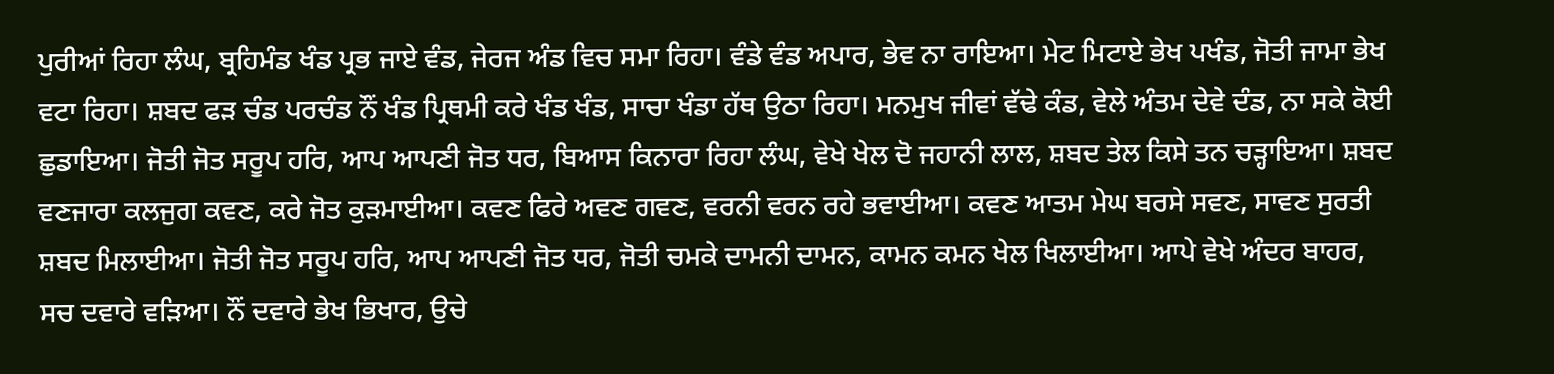ਪੁਰੀਆਂ ਰਿਹਾ ਲੰਘ, ਬ੍ਰਹਿਮੰਡ ਖੰਡ ਪ੍ਰਭ ਜਾਏ ਵੰਡ, ਜੇਰਜ ਅੰਡ ਵਿਚ ਸਮਾ ਰਿਹਾ। ਵੰਡੇ ਵੰਡ ਅਪਾਰ, ਭੇਵ ਨਾ ਰਾਇਆ। ਮੇਟ ਮਿਟਾਏ ਭੇਖ ਪਖੰਡ, ਜੋਤੀ ਜਾਮਾ ਭੇਖ ਵਟਾ ਰਿਹਾ। ਸ਼ਬਦ ਫੜ ਚੰਡ ਪਰਚੰਡ ਨੌਂ ਖੰਡ ਪ੍ਰਿਥਮੀ ਕਰੇ ਖੰਡ ਖੰਡ, ਸਾਚਾ ਖੰਡਾ ਹੱਥ ਉਠਾ ਰਿਹਾ। ਮਨਮੁਖ ਜੀਵਾਂ ਵੱਢੇ ਕੰਡ, ਵੇਲੇ ਅੰਤਮ ਦੇਵੇ ਦੰਡ, ਨਾ ਸਕੇ ਕੋਈ ਛੁਡਾਇਆ। ਜੋਤੀ ਜੋਤ ਸਰੂਪ ਹਰਿ, ਆਪ ਆਪਣੀ ਜੋਤ ਧਰ, ਬਿਆਸ ਕਿਨਾਰਾ ਰਿਹਾ ਲੰਘ, ਵੇਖੇ ਖੇਲ ਦੋ ਜਹਾਨੀ ਲਾਲ, ਸ਼ਬਦ ਤੇਲ ਕਿਸੇ ਤਨ ਚੜ੍ਹਾਇਆ। ਸ਼ਬਦ ਵਣਜਾਰਾ ਕਲਜੁਗ ਕਵਣ, ਕਰੇ ਜੋਤ ਕੁੜਮਾਈਆ। ਕਵਣ ਫਿਰੇ ਅਵਣ ਗਵਣ, ਵਰਨੀ ਵਰਨ ਰਹੇ ਭਵਾਈਆ। ਕਵਣ ਆਤਮ ਮੇਘ ਬਰਸੇ ਸਵਣ, ਸਾਵਣ ਸੁਰਤੀ ਸ਼ਬਦ ਮਿਲਾਈਆ। ਜੋਤੀ ਜੋਤ ਸਰੂਪ ਹਰਿ, ਆਪ ਆਪਣੀ ਜੋਤ ਧਰ, ਜੋਤੀ ਚਮਕੇ ਦਾਮਨੀ ਦਾਮਨ, ਕਾਮਨ ਕਮਨ ਖੇਲ ਖਿਲਾਈਆ। ਆਪੇ ਵੇਖੇ ਅੰਦਰ ਬਾਹਰ, ਸਚ ਦਵਾਰੇ ਵੜਿਆ। ਨੌਂ ਦਵਾਰੇ ਭੇਖ ਭਿਖਾਰ, ਉਚੇ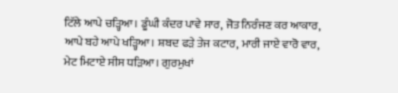ਟਿੱਲੇ ਆਪੇ ਚੜ੍ਹਿਆ। ਡੂੰਘੀ ਕੰਦਰ ਪਾਵੇ ਸਾਰ, ਜੋਤ ਨਿਰੰਜਣ ਕਰ ਆਕਾਰ, ਆਪੇ ਬਹੇ ਆਪੇ ਖੜ੍ਹਿਆ। ਸ਼ਬਦ ਫੜੇ ਤੇਜ ਕਟਾਰ, ਮਾਰੀ ਜਾਏ ਵਾਰੋ ਵਾਰ, ਮੇਟ ਮਿਟਾਏ ਸੀਸ ਧੜਿਆ। ਗੁਰਮੁਖਾਂ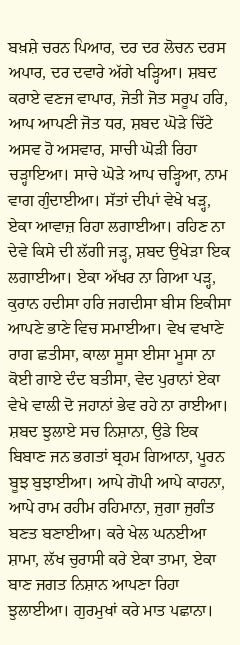ਬਖ਼ਸ਼ੇ ਚਰਨ ਪਿਆਰ, ਦਰ ਦਰ ਲੋਚਨ ਦਰਸ ਅਪਾਰ, ਦਰ ਦਵਾਰੇ ਅੱਗੇ ਖੜ੍ਹਿਆ। ਸ਼ਬਦ ਕਰਾਏ ਵਣਜ ਵਾਪਾਰ, ਜੋਤੀ ਜੋਤ ਸਰੂਪ ਹਰਿ, ਆਪ ਆਪਣੀ ਜੋਤ ਧਰ, ਸ਼ਬਦ ਘੋੜੇ ਚਿੱਟੇ ਅਸਵ ਹੋ ਅਸਵਾਰ, ਸਾਚੀ ਘੋੜੀ ਰਿਹਾ ਚੜ੍ਹਾਇਆ। ਸਾਚੇ ਘੋੜੇ ਆਪ ਚੜ੍ਹਿਆ, ਨਾਮ ਵਾਗ ਗੁੰਦਾਈਆ। ਸੱਤਾਂ ਦੀਪਾਂ ਵੇਖੇ ਖੜ੍ਹ, ਏਕਾ ਆਵਾਜ਼ ਰਿਹਾ ਲਗਾਈਆ। ਰਹਿਣ ਨਾ ਦੇਵੇ ਕਿਸੇ ਦੀ ਲੱਗੀ ਜੜ੍ਹ, ਸ਼ਬਦ ਉਖੇੜਾ ਇਕ ਲਗਾਈਆ। ਏਕਾ ਅੱਖਰ ਨਾ ਗਿਆ ਪੜ੍ਹ, ਕੁਰਾਨ ਹਦੀਸਾ ਹਰਿ ਜਗਦੀਸਾ ਬੀਸ ਇਕੀਸਾ ਆਪਣੇ ਭਾਣੇ ਵਿਚ ਸਮਾਈਆ। ਵੇਖ ਵਖਾਣੇ ਰਾਗ ਛਤੀਸਾ, ਕਾਲਾ ਸੂਸਾ ਈਸਾ ਮੂਸਾ ਨਾ ਕੋਈ ਗਾਏ ਦੰਦ ਬਤੀਸਾ, ਵੇਦ ਪੁਰਾਨਾਂ ਏਕਾ ਵੇਖੇ ਵਾਲੀ ਦੋ ਜਹਾਨਾਂ ਭੇਵ ਰਹੇ ਨਾ ਰਾਈਆ। ਸ਼ਬਦ ਝੁਲਾਏ ਸਚ ਨਿਸ਼ਾਨਾ, ਉਡੇ ਇਕ ਬਿਬਾਣ ਜਨ ਭਗਤਾਂ ਬ੍ਰਹਮ ਗਿਆਨਾ, ਪੂਰਨ ਬੂਝ ਬੁਝਾਈਆ। ਆਪੇ ਗੋਪੀ ਆਪੇ ਕਾਹਨਾ, ਆਪੇ ਰਾਮ ਰਹੀਮ ਰਹਿਮਾਨਾ, ਜੁਗਾ ਜੁਗੰਤ ਬਣਤ ਬਣਾਈਆ। ਕਰੇ ਖੇਲ ਘਨਈਆ ਸ਼ਾਮਾ, ਲੱਖ ਚੁਰਾਸੀ ਕਰੇ ਏਕਾ ਤਾਮਾ, ਏਕਾ ਬਾਣ ਜਗਤ ਨਿਸ਼ਾਨ ਆਪਣਾ ਰਿਹਾ ਝੁਲਾਈਆ। ਗੁਰਮੁਖਾਂ ਕਰੇ ਮਾਤ ਪਛਾਨਾ।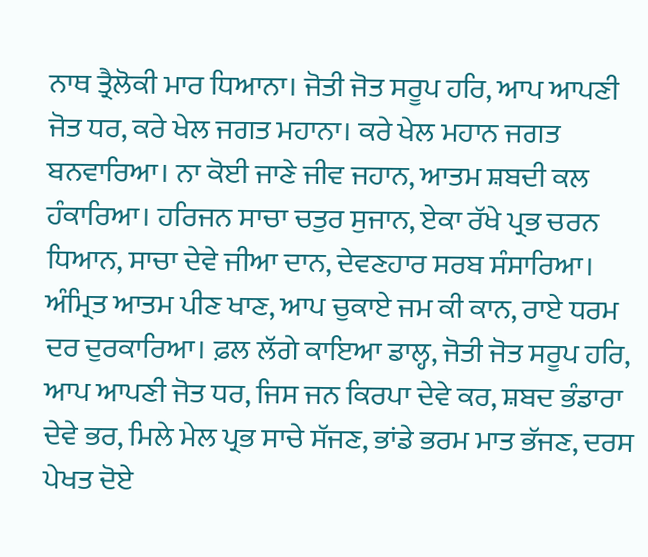ਨਾਥ ਤ੍ਰੈਲੋਕੀ ਮਾਰ ਧਿਆਨਾ। ਜੋਤੀ ਜੋਤ ਸਰੂਪ ਹਰਿ, ਆਪ ਆਪਣੀ ਜੋਤ ਧਰ, ਕਰੇ ਖੇਲ ਜਗਤ ਮਹਾਨਾ। ਕਰੇ ਖੇਲ ਮਹਾਨ ਜਗਤ ਬਨਵਾਰਿਆ। ਨਾ ਕੋਈ ਜਾਣੇ ਜੀਵ ਜਹਾਨ, ਆਤਮ ਸ਼ਬਦੀ ਕਲ ਹੰਕਾਰਿਆ। ਹਰਿਜਨ ਸਾਚਾ ਚਤੁਰ ਸੁਜਾਨ, ਏਕਾ ਰੱਖੇ ਪ੍ਰਭ ਚਰਨ ਧਿਆਨ, ਸਾਚਾ ਦੇਵੇ ਜੀਆ ਦਾਨ, ਦੇਵਣਹਾਰ ਸਰਬ ਸੰਸਾਰਿਆ। ਅੰਮ੍ਰਿਤ ਆਤਮ ਪੀਣ ਖਾਣ, ਆਪ ਚੁਕਾਏ ਜਮ ਕੀ ਕਾਨ, ਰਾਏ ਧਰਮ ਦਰ ਦੁਰਕਾਰਿਆ। ਫ਼ਲ ਲੱਗੇ ਕਾਇਆ ਡਾਲ੍ਹ, ਜੋਤੀ ਜੋਤ ਸਰੂਪ ਹਰਿ, ਆਪ ਆਪਣੀ ਜੋਤ ਧਰ, ਜਿਸ ਜਨ ਕਿਰਪਾ ਦੇਵੇ ਕਰ, ਸ਼ਬਦ ਭੰਡਾਰਾ ਦੇਵੇ ਭਰ, ਮਿਲੇ ਮੇਲ ਪ੍ਰਭ ਸਾਚੇ ਸੱਜਣ, ਭਾਂਡੇ ਭਰਮ ਮਾਤ ਭੱਜਣ, ਦਰਸ ਪੇਖਤ ਦੋਏ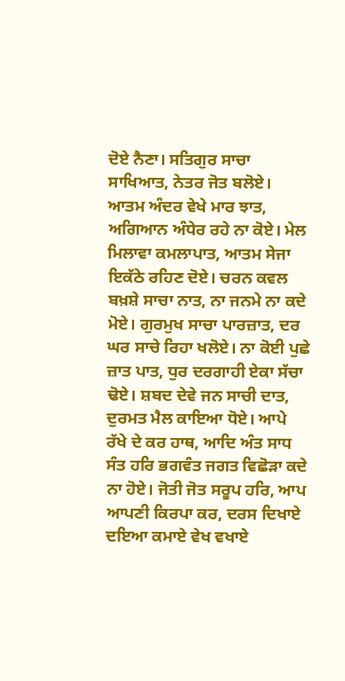ਦੋਏ ਨੈਣਾ। ਸਤਿਗੁਰ ਸਾਚਾ ਸਾਖਿਆਤ, ਨੇਤਰ ਜੋਤ ਬਲੋਏ। ਆਤਮ ਅੰਦਰ ਵੇਖੇ ਮਾਰ ਝਾਤ, ਅਗਿਆਨ ਅੰਧੇਰ ਰਹੇ ਨਾ ਕੋਏ। ਮੇਲ ਮਿਲਾਵਾ ਕਮਲਾਪਾਤ, ਆਤਮ ਸੇਜਾ ਇਕੱਠੇ ਰਹਿਣ ਦੋਏ। ਚਰਨ ਕਵਲ ਬਖ਼ਸ਼ੇ ਸਾਚਾ ਨਾਤ, ਨਾ ਜਨਮੇ ਨਾ ਕਦੇ ਮੋਏ। ਗੁਰਮੁਖ ਸਾਚਾ ਪਾਰਜ਼ਾਤ, ਦਰ ਘਰ ਸਾਚੇ ਰਿਹਾ ਖਲੋਏ। ਨਾ ਕੋਈ ਪੁਛੇ ਜ਼ਾਤ ਪਾਤ, ਧੁਰ ਦਰਗਾਹੀ ਏਕਾ ਸੱਚਾ ਢੋਏ। ਸ਼ਬਦ ਦੇਵੇ ਜਨ ਸਾਚੀ ਦਾਤ, ਦੁਰਮਤ ਮੈਲ ਕਾਇਆ ਧੋਏ। ਆਪੇ ਰੱਖੇ ਦੇ ਕਰ ਹਾਥ, ਆਦਿ ਅੰਤ ਸਾਧ ਸੰਤ ਹਰਿ ਭਗਵੰਤ ਜਗਤ ਵਿਛੋੜਾ ਕਦੇ ਨਾ ਹੋਏ। ਜੋਤੀ ਜੋਤ ਸਰੂਪ ਹਰਿ, ਆਪ ਆਪਣੀ ਕਿਰਪਾ ਕਰ, ਦਰਸ ਦਿਖਾਏ ਦਇਆ ਕਮਾਏ ਵੇਖ ਵਖਾਏ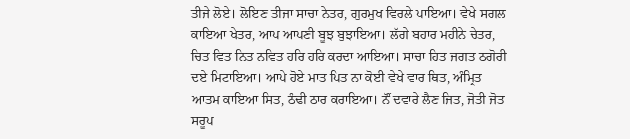ਤੀਜੇ ਲੋਏ। ਲੋਇਣ ਤੀਜਾ ਸਾਚਾ ਨੇਤਰ, ਗੁਰਮੁਖ ਵਿਰਲੇ ਪਾਇਆ। ਵੇਖੇ ਸਗਲ ਕਾਇਆ ਖੇਤਰ, ਆਪ ਆਪਣੀ ਬੂਝ ਬੁਝਾਇਆ। ਲੱਗੇ ਬਹਾਰ ਮਹੀਨੇ ਚੇਤਰ, ਚਿਤ ਵਿਤ ਨਿਤ ਨਵਿਤ ਹਰਿ ਹਰਿ ਕਰਦਾ ਆਇਆ। ਸਾਚਾ ਹਿਤ ਜਗਤ ਠਗੋਰੀ ਦਏ ਮਿਟਾਇਆ। ਆਪੇ ਹੋਏ ਮਾਤ ਪਿਤ ਨਾ ਕੋਈ ਵੇਖੇ ਵਾਰ ਥਿਤ, ਅੰਮ੍ਰਿਤ ਆਤਮ ਕਾਇਆ ਸਿਤ, ਠੰਢੀ ਠਾਰ ਕਰਾਇਆ। ਨੌਂ ਦਵਾਰੇ ਲੈਣ ਜਿਤ, ਜੋਤੀ ਜੋਤ ਸਰੂਪ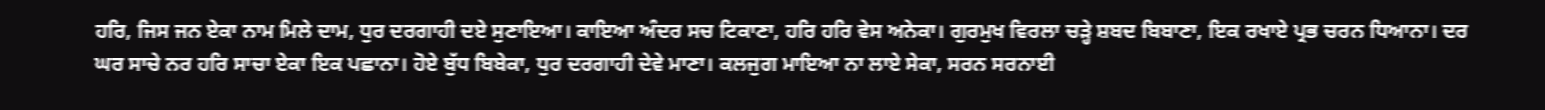ਹਰਿ, ਜਿਸ ਜਨ ਏਕਾ ਨਾਮ ਮਿਲੇ ਦਾਮ, ਧੁਰ ਦਰਗਾਹੀ ਦਏ ਸੁਣਾਇਆ। ਕਾਇਆ ਅੰਦਰ ਸਚ ਟਿਕਾਣਾ, ਹਰਿ ਹਰਿ ਵੇਸ ਅਨੇਕਾ। ਗੁਰਮੁਖ ਵਿਰਲਾ ਚੜ੍ਹੇ ਸ਼ਬਦ ਬਿਬਾਣਾ, ਇਕ ਰਖਾਏ ਪ੍ਰਭ ਚਰਨ ਧਿਆਨਾ। ਦਰ ਘਰ ਸਾਚੇ ਨਰ ਹਰਿ ਸਾਚਾ ਏਕਾ ਇਕ ਪਛਾਨਾ। ਹੋਏ ਬੁੱਧ ਬਿਬੇਕਾ, ਧੁਰ ਦਰਗਾਹੀ ਦੇਵੇ ਮਾਣਾ। ਕਲਜੁਗ ਮਾਇਆ ਨਾ ਲਾਏ ਸੇਕਾ, ਸਰਨ ਸਰਨਾਈ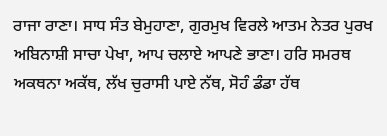ਰਾਜਾ ਰਾਣਾ। ਸਾਧ ਸੰਤ ਬੇਮੁਹਾਣਾ, ਗੁਰਮੁਖ ਵਿਰਲੇ ਆਤਮ ਨੇਤਰ ਪੁਰਖ ਅਬਿਨਾਸ਼ੀ ਸਾਚਾ ਪੇਖਾ, ਆਪ ਚਲਾਏ ਆਪਣੇ ਭਾਣਾ। ਹਰਿ ਸਮਰਥ ਅਕਥਨਾ ਅਕੱਥ, ਲੱਖ ਚੁਰਾਸੀ ਪਾਏ ਨੱਥ, ਸੋਹੰ ਡੰਡਾ ਹੱਥ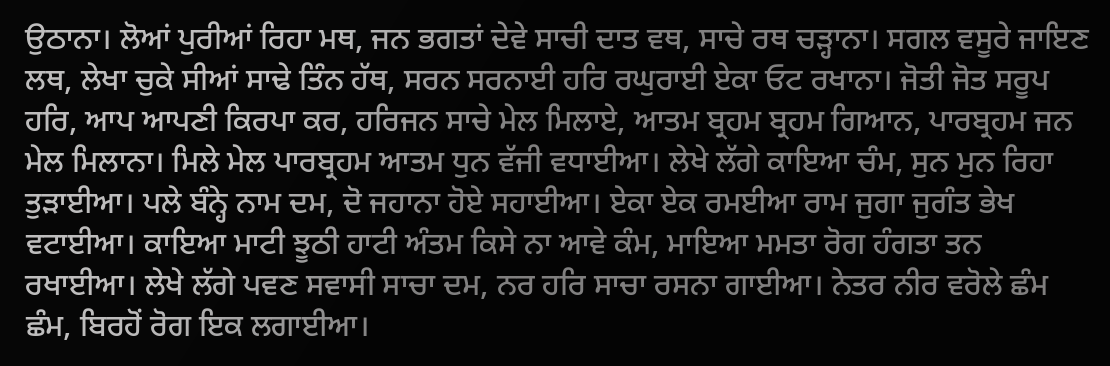ਉਠਾਨਾ। ਲੋਆਂ ਪੁਰੀਆਂ ਰਿਹਾ ਮਥ, ਜਨ ਭਗਤਾਂ ਦੇਵੇ ਸਾਚੀ ਦਾਤ ਵਥ, ਸਾਚੇ ਰਥ ਚੜ੍ਹਾਨਾ। ਸਗਲ ਵਸੂਰੇ ਜਾਇਣ ਲਥ, ਲੇਖਾ ਚੁਕੇ ਸੀਆਂ ਸਾਢੇ ਤਿੰਨ ਹੱਥ, ਸਰਨ ਸਰਨਾਈ ਹਰਿ ਰਘੁਰਾਈ ਏਕਾ ਓਟ ਰਖਾਨਾ। ਜੋਤੀ ਜੋਤ ਸਰੂਪ ਹਰਿ, ਆਪ ਆਪਣੀ ਕਿਰਪਾ ਕਰ, ਹਰਿਜਨ ਸਾਚੇ ਮੇਲ ਮਿਲਾਏ, ਆਤਮ ਬ੍ਰਹਮ ਬ੍ਰਹਮ ਗਿਆਨ, ਪਾਰਬ੍ਰਹਮ ਜਨ ਮੇਲ ਮਿਲਾਨਾ। ਮਿਲੇ ਮੇਲ ਪਾਰਬ੍ਰਹਮ ਆਤਮ ਧੁਨ ਵੱਜੀ ਵਧਾਈਆ। ਲੇਖੇ ਲੱਗੇ ਕਾਇਆ ਚੰਮ, ਸੁਨ ਮੁਨ ਰਿਹਾ ਤੁੜਾਈਆ। ਪਲੇ ਬੰਨ੍ਹੇ ਨਾਮ ਦਮ, ਦੋ ਜਹਾਨਾ ਹੋਏ ਸਹਾਈਆ। ਏਕਾ ਏਕ ਰਮਈਆ ਰਾਮ ਜੁਗਾ ਜੁਗੰਤ ਭੇਖ ਵਟਾਈਆ। ਕਾਇਆ ਮਾਟੀ ਝੂਠੀ ਹਾਟੀ ਅੰਤਮ ਕਿਸੇ ਨਾ ਆਵੇ ਕੰਮ, ਮਾਇਆ ਮਮਤਾ ਰੋਗ ਹੰਗਤਾ ਤਨ ਰਖਾਈਆ। ਲੇਖੇ ਲੱਗੇ ਪਵਣ ਸਵਾਸੀ ਸਾਚਾ ਦਮ, ਨਰ ਹਰਿ ਸਾਚਾ ਰਸਨਾ ਗਾਈਆ। ਨੇਤਰ ਨੀਰ ਵਰੋਲੇ ਛੰਮ ਛੰਮ, ਬਿਰਹੋਂ ਰੋਗ ਇਕ ਲਗਾਈਆ।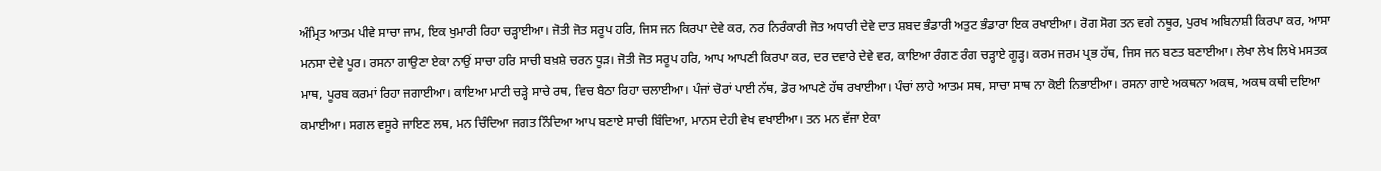ਅੰਮ੍ਰਿਤ ਆਤਮ ਪੀਵੇ ਸਾਚਾ ਜਾਮ, ਇਕ ਖੁਮਾਰੀ ਰਿਹਾ ਚੜ੍ਹਾਈਆ। ਜੋਤੀ ਜੋਤ ਸਰੂਪ ਹਰਿ, ਜਿਸ ਜਨ ਕਿਰਪਾ ਦੇਵੇ ਕਰ, ਨਰ ਨਿਰੰਕਾਰੀ ਜੋਤ ਅਧਾਰੀ ਦੇਵੇ ਦਾਤ ਸ਼ਬਦ ਭੰਡਾਰੀ ਅਤੁਟ ਭੰਡਾਰਾ ਇਕ ਰਖਾਈਆ। ਰੋਗ ਸੋਗ ਤਨ ਵਗੇ ਨਥੂਰ, ਪੁਰਖ ਅਬਿਨਾਸ਼ੀ ਕਿਰਪਾ ਕਰ, ਆਸਾ ਮਨਸਾ ਦੇਵੇ ਪੂਰ। ਰਸਨਾ ਗਾਉਣਾ ਏਕਾ ਨਾਉਂ ਸਾਚਾ ਹਰਿ ਸਾਚੀ ਬਖ਼ਸ਼ੇ ਚਰਨ ਧੂੜ। ਜੋਤੀ ਜੋਤ ਸਰੂਪ ਹਰਿ, ਆਪ ਆਪਣੀ ਕਿਰਪਾ ਕਰ, ਦਰ ਦਵਾਰੇ ਦੇਵੇ ਵਰ, ਕਾਇਆ ਰੰਗਣ ਰੰਗ ਚੜ੍ਹਾਏ ਗੂੜ੍ਹ। ਕਰਮ ਜਰਮ ਪ੍ਰਭ ਹੱਥ, ਜਿਸ ਜਨ ਬਣਤ ਬਣਾਈਆ। ਲੇਖਾ ਲੇਖ ਲਿਖੇ ਮਸਤਕ ਮਾਥ, ਪੂਰਬ ਕਰਮਾਂ ਰਿਹਾ ਜਗਾਈਆ। ਕਾਇਆ ਮਾਟੀ ਚੜ੍ਹੇ ਸਾਚੇ ਰਥ, ਵਿਚ ਬੈਠਾ ਰਿਹਾ ਚਲਾਈਆ। ਪੰਜਾਂ ਚੋਰਾਂ ਪਾਈ ਨੱਥ, ਡੋਰ ਆਪਣੇ ਹੱਥ ਰਖਾਈਆ। ਪੰਚਾਂ ਲਾਹੇ ਆਤਮ ਸਥ, ਸਾਚਾ ਸਾਥ ਨਾ ਕੋਈ ਨਿਭਾਈਆ। ਰਸਨਾ ਗਾਏ ਅਕਥਨਾ ਅਕਥ, ਅਕਥ ਕਥੀ ਦਇਆ ਕਮਾਈਆ। ਸਗਲ ਵਸੂਰੇ ਜਾਇਣ ਲਥ, ਮਨ ਚਿੰਦਿਆ ਜਗਤ ਨਿੰਦਿਆ ਆਪ ਬਣਾਏ ਸਾਚੀ ਬਿੰਦਿਆ, ਮਾਨਸ ਦੇਹੀ ਵੇਖ ਵਖਾਈਆ। ਤਨ ਮਨ ਵੱਜਾ ਏਕਾ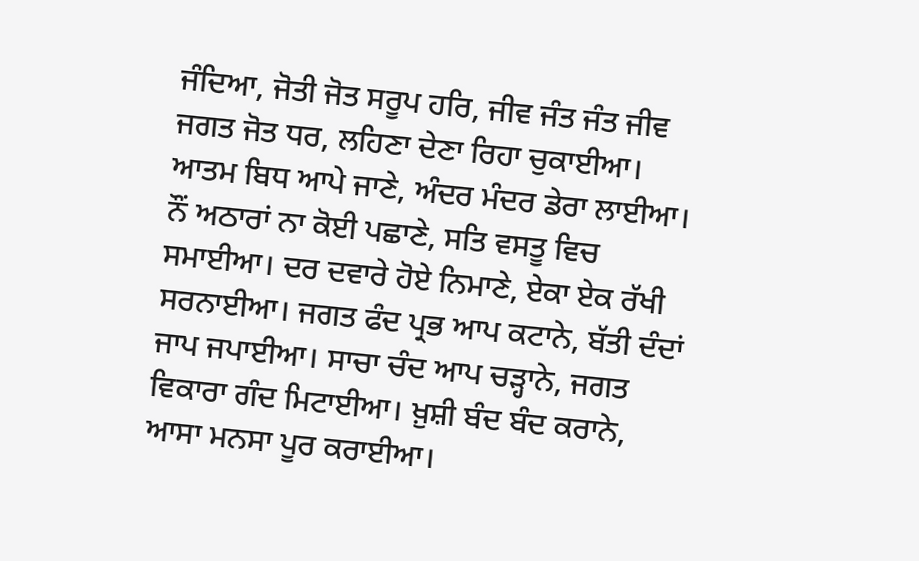ਜੰਦਿਆ, ਜੋਤੀ ਜੋਤ ਸਰੂਪ ਹਰਿ, ਜੀਵ ਜੰਤ ਜੰਤ ਜੀਵ ਜਗਤ ਜੋਤ ਧਰ, ਲਹਿਣਾ ਦੇਣਾ ਰਿਹਾ ਚੁਕਾਈਆ। ਆਤਮ ਬਿਧ ਆਪੇ ਜਾਣੇ, ਅੰਦਰ ਮੰਦਰ ਡੇਰਾ ਲਾਈਆ। ਨੌਂ ਅਠਾਰਾਂ ਨਾ ਕੋਈ ਪਛਾਣੇ, ਸਤਿ ਵਸਤੂ ਵਿਚ ਸਮਾਈਆ। ਦਰ ਦਵਾਰੇ ਹੋਏ ਨਿਮਾਣੇ, ਏਕਾ ਏਕ ਰੱਖੀ ਸਰਨਾਈਆ। ਜਗਤ ਫੰਦ ਪ੍ਰਭ ਆਪ ਕਟਾਨੇ, ਬੱਤੀ ਦੰਦਾਂ ਜਾਪ ਜਪਾਈਆ। ਸਾਚਾ ਚੰਦ ਆਪ ਚੜ੍ਹਾਨੇ, ਜਗਤ ਵਿਕਾਰਾ ਗੰਦ ਮਿਟਾਈਆ। ਖ਼ੁਸ਼ੀ ਬੰਦ ਬੰਦ ਕਰਾਨੇ, ਆਸਾ ਮਨਸਾ ਪੂਰ ਕਰਾਈਆ।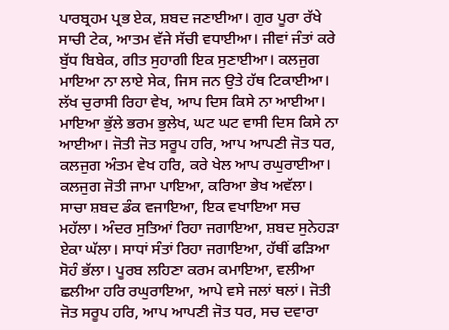ਪਾਰਬ੍ਰਹਮ ਪ੍ਰਭ ਏਕ, ਸ਼ਬਦ ਜਣਾਈਆ। ਗੁਰ ਪੂਰਾ ਰੱਖੇ ਸਾਚੀ ਟੇਕ, ਆਤਮ ਵੱਜੇ ਸੱਚੀ ਵਧਾਈਆ। ਜੀਵਾਂ ਜੰਤਾਂ ਕਰੇ ਬੁੱਧ ਬਿਬੇਕ, ਗੀਤ ਸੁਹਾਗੀ ਇਕ ਸੁਣਾਈਆ। ਕਲਜੁਗ ਮਾਇਆ ਨਾ ਲਾਏ ਸੇਕ, ਜਿਸ ਜਨ ਉਤੇ ਹੱਥ ਟਿਕਾਈਆ। ਲੱਖ ਚੁਰਾਸੀ ਰਿਹਾ ਵੇਖ, ਆਪ ਦਿਸ ਕਿਸੇ ਨਾ ਆਈਆ। ਮਾਇਆ ਭੁੱਲੇ ਭਰਮ ਭੁਲੇਖ, ਘਟ ਘਟ ਵਾਸੀ ਦਿਸ ਕਿਸੇ ਨਾ ਆਈਆ। ਜੋਤੀ ਜੋਤ ਸਰੂਪ ਹਰਿ, ਆਪ ਆਪਣੀ ਜੋਤ ਧਰ, ਕਲਜੁਗ ਅੰਤਮ ਵੇਖ ਹਰਿ, ਕਰੇ ਖੇਲ ਆਪ ਰਘੁਰਾਈਆ। ਕਲਜੁਗ ਜੋਤੀ ਜਾਮਾ ਪਾਇਆ, ਕਰਿਆ ਭੇਖ ਅਵੱਲਾ। ਸਾਚਾ ਸ਼ਬਦ ਡੰਕ ਵਜਾਇਆ, ਇਕ ਵਖਾਇਆ ਸਚ ਮਹੱਲਾ। ਅੰਦਰ ਸੁਤਿਆਂ ਰਿਹਾ ਜਗਾਇਆ, ਸ਼ਬਦ ਸੁਨੇਹੜਾ ਏਕਾ ਘੱਲਾ। ਸਾਧਾਂ ਸੰਤਾਂ ਰਿਹਾ ਜਗਾਇਆ, ਹੱਥੀਂ ਫੜਿਆ ਸੋਹੰ ਭੱਲਾ। ਪੂਰਬ ਲਹਿਣਾ ਕਰਮ ਕਮਾਇਆ, ਵਲੀਆ ਛਲੀਆ ਹਰਿ ਰਘੁਰਾਇਆ, ਆਪੇ ਵਸੇ ਜਲਾਂ ਥਲਾਂ। ਜੋਤੀ ਜੋਤ ਸਰੂਪ ਹਰਿ, ਆਪ ਆਪਣੀ ਜੋਤ ਧਰ, ਸਚ ਦਵਾਰਾ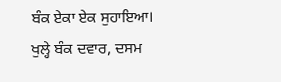ਬੰਕ ਏਕਾ ਏਕ ਸੁਹਾਇਆ। ਖੁਲ੍ਹੇ ਬੰਕ ਦਵਾਰ, ਦਸਮ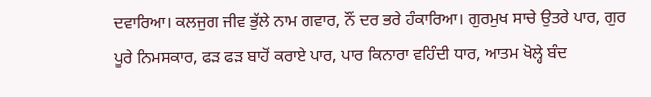ਦਵਾਰਿਆ। ਕਲਜੁਗ ਜੀਵ ਭੁੱਲੇ ਨਾਮ ਗਵਾਰ, ਨੌਂ ਦਰ ਭਰੇ ਹੰਕਾਰਿਆ। ਗੁਰਮੁਖ ਸਾਚੇ ਉਤਰੇ ਪਾਰ, ਗੁਰ ਪੂਰੇ ਨਿਮਸਕਾਰ, ਫੜ ਫੜ ਬਾਹੋਂ ਕਰਾਏ ਪਾਰ, ਪਾਰ ਕਿਨਾਰਾ ਵਹਿੰਦੀ ਧਾਰ, ਆਤਮ ਖੋਲ੍ਹੇ ਬੰਦ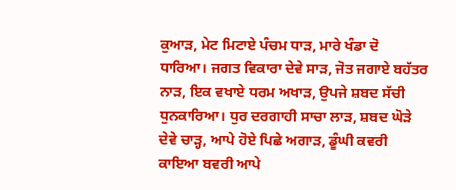ਕੁਆੜ, ਮੇਟ ਮਿਟਾਏ ਪੰਚਮ ਧਾੜ, ਮਾਰੇ ਖੰਡਾ ਦੋ ਧਾਰਿਆ। ਜਗਤ ਵਿਕਾਰਾ ਦੇਵੇ ਸਾੜ, ਜੋਤ ਜਗਾਏ ਬਹੱਤਰ ਨਾੜ, ਇਕ ਵਖਾਏ ਧਰਮ ਅਖਾੜ, ਉਪਜੇ ਸ਼ਬਦ ਸੱਚੀ ਧੁਨਕਾਰਿਆ। ਧੁਰ ਦਰਗਾਹੀ ਸਾਚਾ ਲਾੜ, ਸ਼ਬਦ ਘੋੜੇ ਦੇਵੇ ਚਾੜ੍ਹ, ਆਪੇ ਹੋਏ ਪਿਛੇ ਅਗਾੜ, ਡੂੰਘੀ ਕਵਰੀ ਕਾਇਆ ਬਵਰੀ ਆਪੇ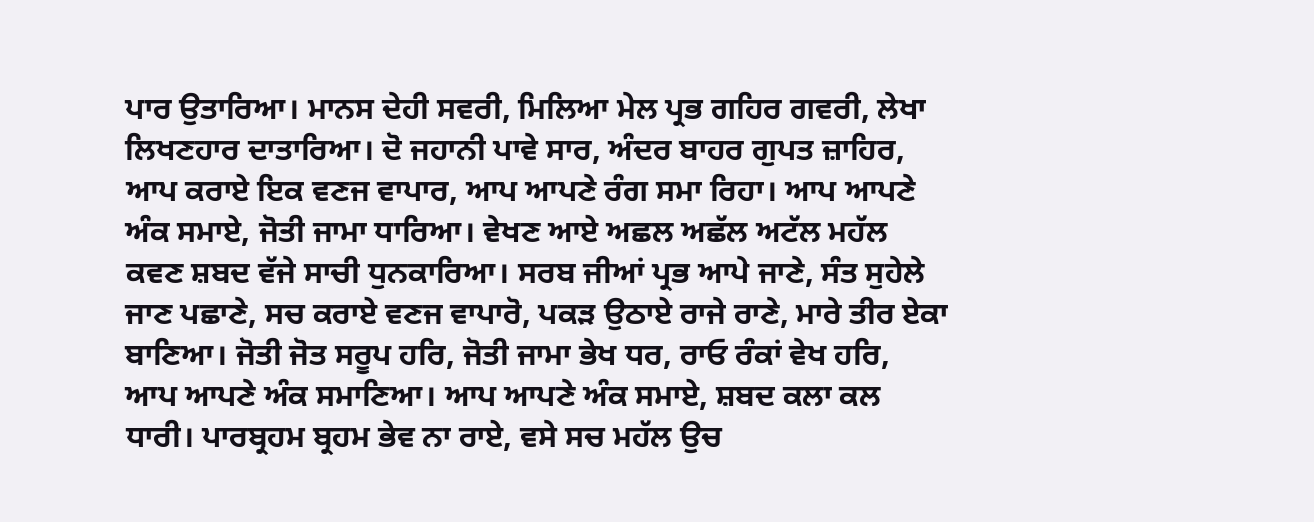ਪਾਰ ਉਤਾਰਿਆ। ਮਾਨਸ ਦੇਹੀ ਸਵਰੀ, ਮਿਲਿਆ ਮੇਲ ਪ੍ਰਭ ਗਹਿਰ ਗਵਰੀ, ਲੇਖਾ ਲਿਖਣਹਾਰ ਦਾਤਾਰਿਆ। ਦੋ ਜਹਾਨੀ ਪਾਵੇ ਸਾਰ, ਅੰਦਰ ਬਾਹਰ ਗੁਪਤ ਜ਼ਾਹਿਰ, ਆਪ ਕਰਾਏ ਇਕ ਵਣਜ ਵਾਪਾਰ, ਆਪ ਆਪਣੇ ਰੰਗ ਸਮਾ ਰਿਹਾ। ਆਪ ਆਪਣੇ ਅੰਕ ਸਮਾਏ, ਜੋਤੀ ਜਾਮਾ ਧਾਰਿਆ। ਵੇਖਣ ਆਏ ਅਛਲ ਅਛੱਲ ਅਟੱਲ ਮਹੱਲ ਕਵਣ ਸ਼ਬਦ ਵੱਜੇ ਸਾਚੀ ਧੁਨਕਾਰਿਆ। ਸਰਬ ਜੀਆਂ ਪ੍ਰਭ ਆਪੇ ਜਾਣੇ, ਸੰਤ ਸੁਹੇਲੇ ਜਾਣ ਪਛਾਣੇ, ਸਚ ਕਰਾਏ ਵਣਜ ਵਾਪਾਰੋ, ਪਕੜ ਉਠਾਏ ਰਾਜੇ ਰਾਣੇ, ਮਾਰੇ ਤੀਰ ਏਕਾ ਬਾਣਿਆ। ਜੋਤੀ ਜੋਤ ਸਰੂਪ ਹਰਿ, ਜੋਤੀ ਜਾਮਾ ਭੇਖ ਧਰ, ਰਾਓ ਰੰਕਾਂ ਵੇਖ ਹਰਿ, ਆਪ ਆਪਣੇ ਅੰਕ ਸਮਾਣਿਆ। ਆਪ ਆਪਣੇ ਅੰਕ ਸਮਾਏ, ਸ਼ਬਦ ਕਲਾ ਕਲ ਧਾਰੀ। ਪਾਰਬ੍ਰਹਮ ਬ੍ਰਹਮ ਭੇਵ ਨਾ ਰਾਏ, ਵਸੇ ਸਚ ਮਹੱਲ ਉਚ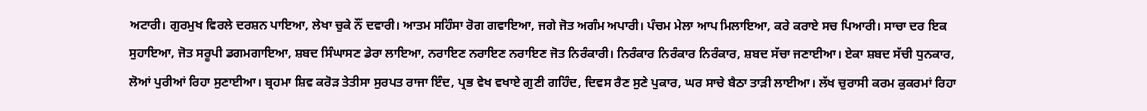ਅਟਾਰੀ। ਗੁਰਮੁਖ ਵਿਰਲੇ ਦਰਸ਼ਨ ਪਾਇਆ, ਲੇਖਾ ਚੁਕੇ ਨੌਂ ਦਵਾਰੀ। ਆਤਮ ਸਹਿੰਸਾ ਰੋਗ ਗਵਾਇਆ, ਜਗੇ ਜੋਤ ਅਗੰਮ ਅਪਾਰੀ। ਪੰਚਮ ਮੇਲਾ ਆਪ ਮਿਲਾਇਆ, ਕਰੇ ਕਰਾਏ ਸਚ ਪਿਆਰੀ। ਸਾਚਾ ਦਰ ਇਕ ਸੁਹਾਇਆ, ਜੋਤ ਸਰੂਪੀ ਡਗਮਗਾਇਆ, ਸ਼ਬਦ ਸਿੰਘਾਸਣ ਡੇਰਾ ਲਾਇਆ, ਨਰਾਇਣ ਨਰਾਇਣ ਨਰਾਇਣ ਜੋਤ ਨਿਰੰਕਾਰੀ। ਨਿਰੰਕਾਰ ਨਿਰੰਕਾਰ ਨਿਰੰਕਾਰ, ਸ਼ਬਦ ਸੱਚਾ ਜਣਾਈਆ। ਏਕਾ ਸ਼ਬਦ ਸੱਚੀ ਧੁਨਕਾਰ, ਲੋਆਂ ਪੁਰੀਆਂ ਰਿਹਾ ਸੁਣਾਈਆ। ਬ੍ਰਹਮਾ ਸ਼ਿਵ ਕਰੋੜ ਤੇਤੀਸਾ ਸੁਰਪਤ ਰਾਜਾ ਇੰਦ, ਪ੍ਰਭ ਵੇਖ ਵਖਾਏ ਗੁਣੀ ਗਹਿੰਦ, ਦਿਵਸ ਰੈਣ ਸੁਣੇ ਪੁਕਾਰ, ਘਰ ਸਾਚੇ ਬੈਠਾ ਤਾੜੀ ਲਾਈਆ। ਲੱਖ ਚੁਰਾਸੀ ਕਰਮ ਕੁਕਰਮਾਂ ਰਿਹਾ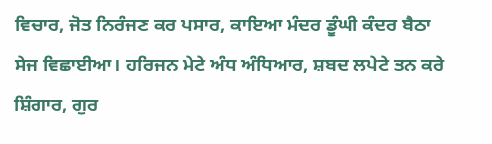ਵਿਚਾਰ, ਜੋਤ ਨਿਰੰਜਣ ਕਰ ਪਸਾਰ, ਕਾਇਆ ਮੰਦਰ ਡੂੰਘੀ ਕੰਦਰ ਬੈਠਾ ਸੇਜ ਵਿਛਾਈਆ। ਹਰਿਜਨ ਮੇਟੇ ਅੰਧ ਅੰਧਿਆਰ, ਸ਼ਬਦ ਲਪੇਟੇ ਤਨ ਕਰੇ ਸ਼ਿੰਗਾਰ, ਗੁਰ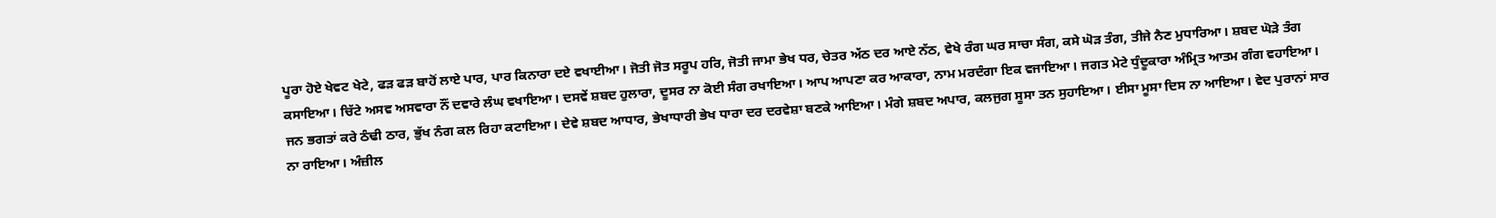ਪੂਰਾ ਹੋਏ ਖੇਵਟ ਖੇਟੇ, ਫੜ ਫੜ ਬਾਹੋਂ ਲਾਏ ਪਾਰ, ਪਾਰ ਕਿਨਾਰਾ ਦਏ ਵਖਾਈਆ। ਜੋਤੀ ਜੋਤ ਸਰੂਪ ਹਰਿ, ਜੋਤੀ ਜਾਮਾ ਭੇਖ ਧਰ, ਚੇਤਰ ਅੱਠ ਦਰ ਆਏ ਨੱਠ, ਵੇਖੇ ਰੰਗ ਘਰ ਸਾਚਾ ਸੰਗ, ਕਸੇ ਘੋੜ ਤੰਗ, ਤੀਜੇ ਨੈਣ ਮੁਧਾਰਿਆ। ਸ਼ਬਦ ਘੋੜੇ ਤੰਗ ਕਸਾਇਆ। ਚਿੱਟੇ ਅਸਵ ਅਸਵਾਰਾ ਨੌਂ ਦਵਾਰੇ ਲੰਘ ਵਖਾਇਆ। ਦਸਵੇਂ ਸ਼ਬਦ ਹੁਲਾਰਾ, ਦੂਸਰ ਨਾ ਕੋਈ ਸੰਗ ਰਖਾਇਆ। ਆਪ ਆਪਣਾ ਕਰ ਆਕਾਰਾ, ਨਾਮ ਮਰਦੰਗਾ ਇਕ ਵਜਾਇਆ। ਜਗਤ ਮੇਟੇ ਧੁੰਦੂਕਾਰਾ ਅੰਮ੍ਰਿਤ ਆਤਮ ਗੰਗ ਵਹਾਇਆ। ਜਨ ਭਗਤਾਂ ਕਰੇ ਠੰਢੀ ਠਾਰ, ਭੁੱਖ ਨੰਗ ਕਲ ਰਿਹਾ ਕਟਾਇਆ। ਦੇਵੇ ਸ਼ਬਦ ਆਧਾਰ, ਭੇਖਾਧਾਰੀ ਭੇਖ ਧਾਰਾ ਦਰ ਦਰਵੇਸ਼ਾ ਬਣਕੇ ਆਇਆ। ਮੰਗੇ ਸ਼ਬਦ ਅਪਾਰ, ਕਲਜੁਗ ਸੂਸਾ ਤਨ ਸੁਹਾਇਆ। ਈਸਾ ਮੂਸਾ ਦਿਸ ਨਾ ਆਇਆ। ਵੇਦ ਪੁਰਾਨਾਂ ਸਾਰ ਨਾ ਰਾਇਆ। ਅੰਜ਼ੀਲ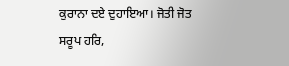ਕੁਰਾਨਾ ਦਏ ਦੁਹਾਇਆ। ਜੋਤੀ ਜੋਤ ਸਰੂਪ ਹਰਿ,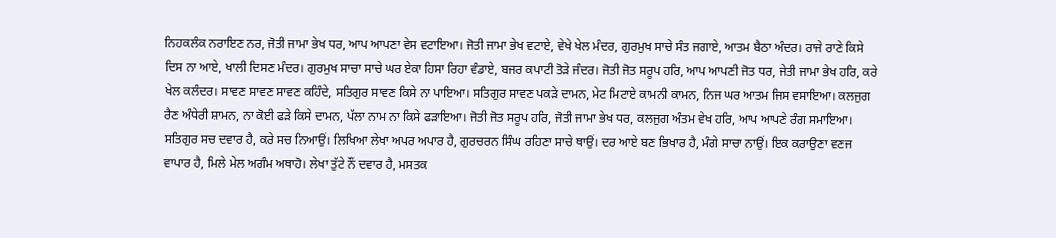ਨਿਹਕਲੰਕ ਨਰਾਇਣ ਨਰ, ਜੋਤੀ ਜਾਮਾ ਭੇਖ ਧਰ, ਆਪ ਆਪਣਾ ਵੇਸ ਵਟਾਇਆ। ਜੋਤੀ ਜਾਮਾ ਭੇਖ ਵਟਾਏ, ਵੇਖੇ ਖੇਲ ਮੰਦਰ, ਗੁਰਮੁਖ ਸਾਚੇ ਸੰਤ ਜਗਾਏ, ਆਤਮ ਬੈਠਾ ਅੰਦਰ। ਰਾਜੇ ਰਾਣੇ ਕਿਸੇ ਦਿਸ ਨਾ ਆਏ, ਖਾਲੀ ਦਿਸਣ ਮੰਦਰ। ਗੁਰਮੁਖ ਸਾਚਾ ਸਾਚੇ ਘਰ ਏਕਾ ਹਿਸਾ ਰਿਹਾ ਵੰਡਾਏ, ਬਜਰ ਕਪਾਟੀ ਤੋੜੇ ਜੰਦਰ। ਜੋਤੀ ਜੋਤ ਸਰੂਪ ਹਰਿ, ਆਪ ਆਪਣੀ ਜੋਤ ਧਰ, ਜੇਤੀ ਜਾਮਾ ਭੇਖ ਹਰਿ, ਕਰੇ ਖੇਲ ਕਲੰਦਰ। ਸਾਵਣ ਸਾਵਣ ਸਾਵਣ ਕਹਿੰਦੇ, ਸਤਿਗੁਰ ਸਾਵਣ ਕਿਸੇ ਨਾ ਪਾਇਆ। ਸਤਿਗੁਰ ਸਾਵਣ ਪਕੜੇ ਦਾਮਨ, ਮੇਟ ਮਿਟਾਏ ਕਾਮਨੀ ਕਾਮਨ, ਨਿਜ ਘਰ ਆਤਮ ਜਿਸ ਵਸਾਇਆ। ਕਲਜੁਗ ਰੈਣ ਅੰਧੇਰੀ ਸ਼ਾਮਨ, ਨਾ ਕੋਈ ਫੜੇ ਕਿਸੇ ਦਾਮਨ, ਪੱਲਾ ਨਾਮ ਨਾ ਕਿਸੇ ਫੜਾਇਆ। ਜੋਤੀ ਜੋਤ ਸਰੂਪ ਹਰਿ, ਜੋਤੀ ਜਾਮਾ ਭੇਖ ਧਰ, ਕਲਜੁਗ ਅੰਤਮ ਵੇਖ ਹਰਿ, ਆਪ ਆਪਣੇ ਰੰਗ ਸਮਾਇਆ। ਸਤਿਗੁਰ ਸਚ ਦਵਾਰ ਹੈ, ਕਰੇ ਸਚ ਨਿਆਉਂ। ਲਿਖਿਆ ਲੇਖਾ ਅਪਰ ਅਪਾਰ ਹੈ, ਗੁਰਚਰਨ ਸਿੰਘ ਰਹਿਣਾ ਸਾਚੇ ਥਾਉਂ। ਦਰ ਆਏ ਬਣ ਭਿਖਾਰ ਹੈ, ਮੰਗੇ ਸਾਚਾ ਨਾਉਂ। ਇਕ ਕਰਾਉਣਾ ਵਣਜ ਵਾਪਾਰ ਹੈ, ਮਿਲੇ ਮੇਲ ਅਗੰਮ ਅਥਾਹੋ। ਲੇਖਾ ਤੁੱਟੇ ਨੌਂ ਦਵਾਰ ਹੈ, ਮਸਤਕ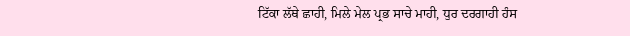ਟਿੱਕਾ ਲੱਥੇ ਛਾਹੀ, ਮਿਲੇ ਮੇਲ ਪ੍ਰਭ ਸਾਚੇ ਮਾਹੀ, ਧੁਰ ਦਰਗਾਹੀ ਹੰਸ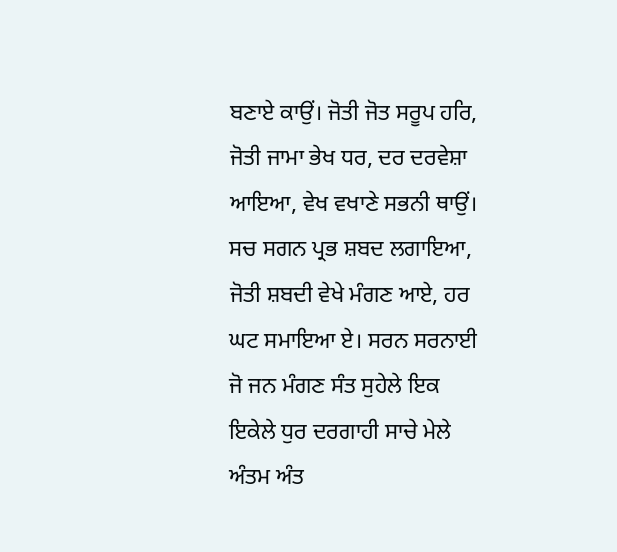ਬਣਾਏ ਕਾਉਂ। ਜੋਤੀ ਜੋਤ ਸਰੂਪ ਹਰਿ, ਜੋਤੀ ਜਾਮਾ ਭੇਖ ਧਰ, ਦਰ ਦਰਵੇਸ਼ਾ ਆਇਆ, ਵੇਖ ਵਖਾਣੇ ਸਭਨੀ ਥਾਉਂ। ਸਚ ਸਗਨ ਪ੍ਰਭ ਸ਼ਬਦ ਲਗਾਇਆ, ਜੋਤੀ ਸ਼ਬਦੀ ਵੇਖੇ ਮੰਗਣ ਆਏ, ਹਰ ਘਟ ਸਮਾਇਆ ਏ। ਸਰਨ ਸਰਨਾਈ ਜੋ ਜਨ ਮੰਗਣ ਸੰਤ ਸੁਹੇਲੇ ਇਕ ਇਕੇਲੇ ਧੁਰ ਦਰਗਾਹੀ ਸਾਚੇ ਮੇਲੇ ਅੰਤਮ ਅੰਤ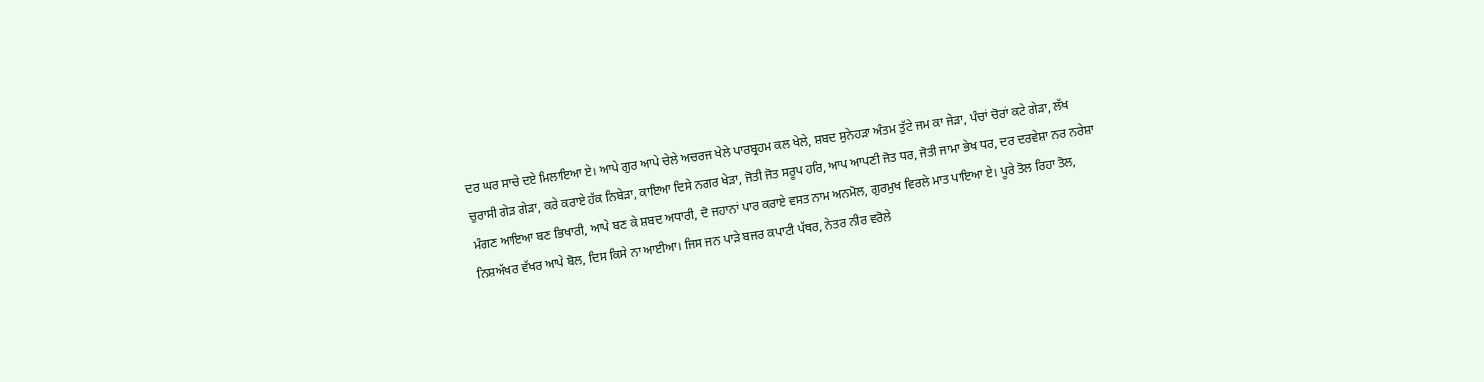ਦਰ ਘਰ ਸਾਚੇ ਦਏ ਮਿਲਾਇਆ ਏ। ਆਪੇ ਗੁਰ ਆਪੇ ਚੇਲੇ ਅਚਰਜ ਖੇਲੇ ਪਾਰਬ੍ਰਹਮ ਕਲ ਖੇਲੇ, ਸ਼ਬਦ ਸੁਨੇਹੜਾ ਅੰਤਮ ਤੁੱਟੇ ਜਮ ਕਾ ਜੇੜਾ, ਪੰਚਾਂ ਚੋਰਾਂ ਕਟੇ ਗੇੜਾ, ਲੱਖ ਚੁਰਾਸੀ ਗੇੜ ਗੇੜਾ, ਕਰੇ ਕਰਾਏ ਹੱਕ ਨਿਬੇੜਾ, ਕਾਇਆ ਦਿਸੇ ਨਗਰ ਖੇੜਾ, ਜੋਤੀ ਜੋਤ ਸਰੂਪ ਹਰਿ, ਆਪ ਆਪਣੀ ਜੋਤ ਧਰ, ਜੋਤੀ ਜਾਮਾ ਭੇਖ ਧਰ, ਦਰ ਦਰਵੇਸ਼ਾ ਨਰ ਨਰੇਸ਼ਾ ਮੰਗਣ ਆਇਆ ਬਣ ਭਿਖਾਰੀ, ਆਪੇ ਬਣ ਕੇ ਸ਼ਬਦ ਅਧਾਰੀ, ਦੋ ਜਹਾਨਾਂ ਪਾਰ ਕਰਾਏ ਵਸਤ ਨਾਮ ਅਨਮੋਲ, ਗੁਰਮੁਖ ਵਿਰਲੇ ਮਾਤ ਪਾਇਆ ਏ। ਪੂਰੇ ਤੋਲ ਰਿਹਾ ਤੋਲ, ਨਿਸ਼ਅੱਖਰ ਵੱਖਰ ਆਪੇ ਬੋਲ, ਦਿਸ ਕਿਸੇ ਨਾ ਆਈਆ। ਜਿਸ ਜਨ ਪਾੜੇ ਬਜਰ ਕਪਾਟੀ ਪੱਥਰ, ਨੇਤਰ ਨੀਰ ਵਰੋਲੇ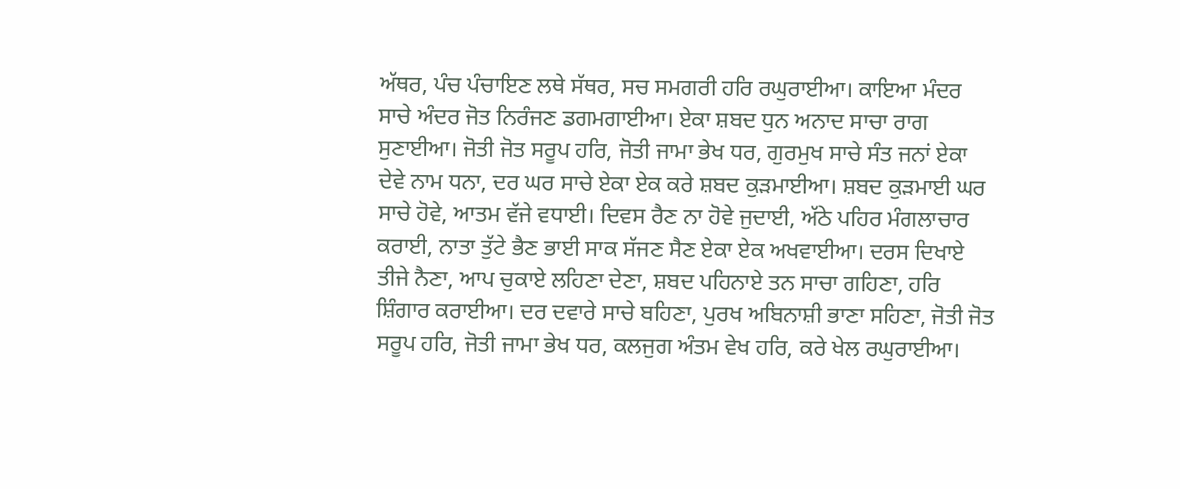ਅੱਥਰ, ਪੰਚ ਪੰਚਾਇਣ ਲਥੇ ਸੱਥਰ, ਸਚ ਸਮਗਰੀ ਹਰਿ ਰਘੁਰਾਈਆ। ਕਾਇਆ ਮੰਦਰ ਸਾਚੇ ਅੰਦਰ ਜੋਤ ਨਿਰੰਜਣ ਡਗਮਗਾਈਆ। ਏਕਾ ਸ਼ਬਦ ਧੁਨ ਅਨਾਦ ਸਾਚਾ ਰਾਗ ਸੁਣਾਈਆ। ਜੋਤੀ ਜੋਤ ਸਰੂਪ ਹਰਿ, ਜੋਤੀ ਜਾਮਾ ਭੇਖ ਧਰ, ਗੁਰਮੁਖ ਸਾਚੇ ਸੰਤ ਜਨਾਂ ਏਕਾ ਦੇਵੇ ਨਾਮ ਧਨਾ, ਦਰ ਘਰ ਸਾਚੇ ਏਕਾ ਏਕ ਕਰੇ ਸ਼ਬਦ ਕੁੜਮਾਈਆ। ਸ਼ਬਦ ਕੁੜਮਾਈ ਘਰ ਸਾਚੇ ਹੋਵੇ, ਆਤਮ ਵੱਜੇ ਵਧਾਈ। ਦਿਵਸ ਰੈਣ ਨਾ ਹੋਵੇ ਜੁਦਾਈ, ਅੱਠੇ ਪਹਿਰ ਮੰਗਲਾਚਾਰ ਕਰਾਈ, ਨਾਤਾ ਤੁੱਟੇ ਭੈਣ ਭਾਈ ਸਾਕ ਸੱਜਣ ਸੈਣ ਏਕਾ ਏਕ ਅਖਵਾਈਆ। ਦਰਸ ਦਿਖਾਏ ਤੀਜੇ ਨੈਣਾ, ਆਪ ਚੁਕਾਏ ਲਹਿਣਾ ਦੇਣਾ, ਸ਼ਬਦ ਪਹਿਨਾਏ ਤਨ ਸਾਚਾ ਗਹਿਣਾ, ਹਰਿ ਸ਼ਿੰਗਾਰ ਕਰਾਈਆ। ਦਰ ਦਵਾਰੇ ਸਾਚੇ ਬਹਿਣਾ, ਪੁਰਖ ਅਬਿਨਾਸ਼ੀ ਭਾਣਾ ਸਹਿਣਾ, ਜੋਤੀ ਜੋਤ ਸਰੂਪ ਹਰਿ, ਜੋਤੀ ਜਾਮਾ ਭੇਖ ਧਰ, ਕਲਜੁਗ ਅੰਤਮ ਵੇਖ ਹਰਿ, ਕਰੇ ਖੇਲ ਰਘੁਰਾਈਆ।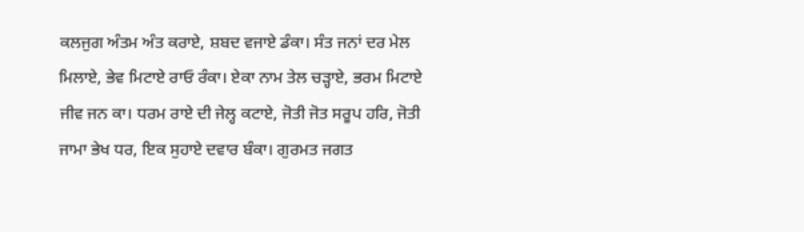ਕਲਜੁਗ ਅੰਤਮ ਅੰਤ ਕਰਾਏ, ਸ਼ਬਦ ਵਜਾਏ ਡੰਕਾ। ਸੰਤ ਜਨਾਂ ਦਰ ਮੇਲ ਮਿਲਾਏ, ਭੇਵ ਮਿਟਾਏ ਰਾਓ ਰੰਕਾ। ਏਕਾ ਨਾਮ ਤੇਲ ਚੜ੍ਹਾਏ, ਭਰਮ ਮਿਟਾਏ ਜੀਵ ਜਨ ਕਾ। ਧਰਮ ਰਾਏ ਦੀ ਜੇਲ੍ਹ ਕਟਾਏ, ਜੋਤੀ ਜੋਤ ਸਰੂਪ ਹਰਿ, ਜੋਤੀ ਜਾਮਾ ਭੇਖ ਧਰ, ਇਕ ਸੁਹਾਏ ਦਵਾਰ ਬੰਕਾ। ਗੁਰਮਤ ਜਗਤ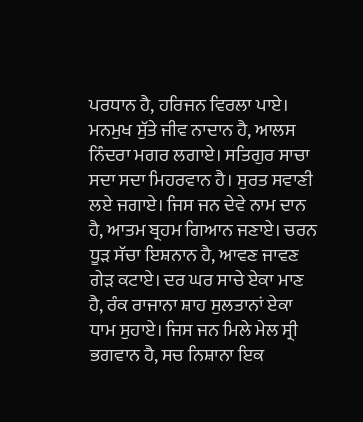ਪਰਧਾਨ ਹੈ, ਹਰਿਜਨ ਵਿਰਲਾ ਪਾਏ। ਮਨਮੁਖ ਸੁੱਤੇ ਜੀਵ ਨਾਦਾਨ ਹੈ, ਆਲਸ ਨਿੰਦਰਾ ਮਗਰ ਲਗਾਏ। ਸਤਿਗੁਰ ਸਾਚਾ ਸਦਾ ਸਦਾ ਮਿਹਰਵਾਨ ਹੈ। ਸੁਰਤ ਸਵਾਣੀ ਲਏ ਜਗਾਏ। ਜਿਸ ਜਨ ਦੇਵੇ ਨਾਮ ਦਾਨ ਹੈ, ਆਤਮ ਬ੍ਰਹਮ ਗਿਆਨ ਜਣਾਏ। ਚਰਨ ਧੂੜ ਸੱਚਾ ਇਸ਼ਨਾਨ ਹੈ, ਆਵਣ ਜਾਵਣ ਗੇੜ ਕਟਾਏ। ਦਰ ਘਰ ਸਾਚੇ ਏਕਾ ਮਾਣ ਹੈ, ਰੰਕ ਰਾਜਾਨਾ ਸ਼ਾਹ ਸੁਲਤਾਨਾਂ ਏਕਾ ਧਾਮ ਸੁਹਾਏ। ਜਿਸ ਜਨ ਮਿਲੇ ਮੇਲ ਸ੍ਰੀ ਭਗਵਾਨ ਹੈ, ਸਚ ਨਿਸ਼ਾਨਾ ਇਕ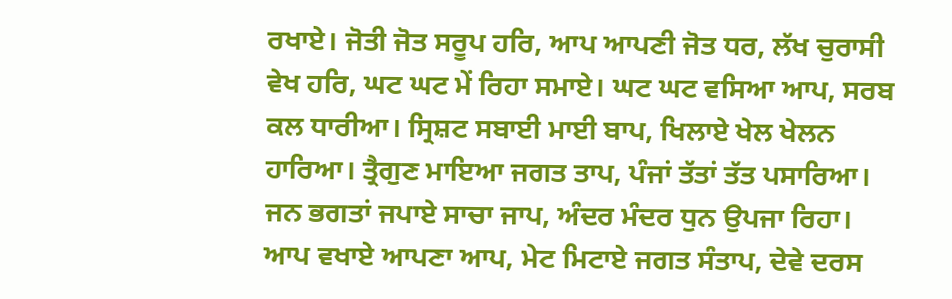ਰਖਾਏ। ਜੋਤੀ ਜੋਤ ਸਰੂਪ ਹਰਿ, ਆਪ ਆਪਣੀ ਜੋਤ ਧਰ, ਲੱਖ ਚੁਰਾਸੀ ਵੇਖ ਹਰਿ, ਘਟ ਘਟ ਮੇਂ ਰਿਹਾ ਸਮਾਏ। ਘਟ ਘਟ ਵਸਿਆ ਆਪ, ਸਰਬ ਕਲ ਧਾਰੀਆ। ਸ੍ਰਿਸ਼ਟ ਸਬਾਈ ਮਾਈ ਬਾਪ, ਖਿਲਾਏ ਖੇਲ ਖੇਲਨ ਹਾਰਿਆ। ਤ੍ਰੈਗੁਣ ਮਾਇਆ ਜਗਤ ਤਾਪ, ਪੰਜਾਂ ਤੱਤਾਂ ਤੱਤ ਪਸਾਰਿਆ। ਜਨ ਭਗਤਾਂ ਜਪਾਏ ਸਾਚਾ ਜਾਪ, ਅੰਦਰ ਮੰਦਰ ਧੁਨ ਉਪਜਾ ਰਿਹਾ। ਆਪ ਵਖਾਏ ਆਪਣਾ ਆਪ, ਮੇਟ ਮਿਟਾਏ ਜਗਤ ਸੰਤਾਪ, ਦੇਵੇ ਦਰਸ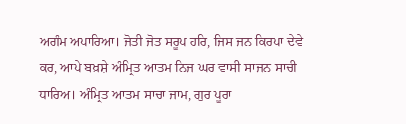ਅਗੰਮ ਅਪਾਰਿਆ। ਜੋਤੀ ਜੋਤ ਸਰੂਪ ਹਰਿ, ਜਿਸ ਜਨ ਕਿਰਪਾ ਦੇਵੇ ਕਰ, ਆਪੇ ਬਖ਼ਸ਼ੇ ਅੰਮ੍ਰਿਤ ਆਤਮ ਨਿਜ ਘਰ ਵਾਸੀ ਸਾਜਨ ਸਾਚੀ ਧਾਰਿਅ। ਅੰਮ੍ਰਿਤ ਆਤਮ ਸਾਚਾ ਜਾਮ, ਗੁਰ ਪੂਰਾ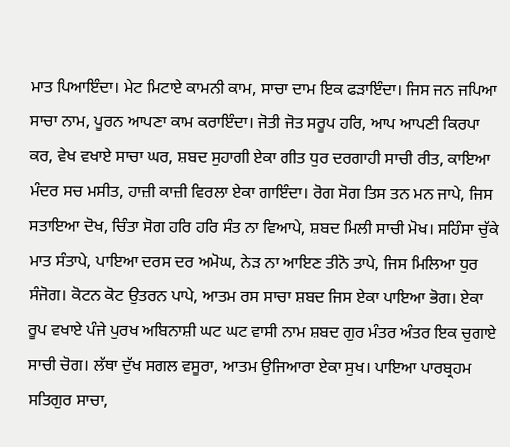ਮਾਤ ਪਿਆਇੰਦਾ। ਮੇਟ ਮਿਟਾਏ ਕਾਮਨੀ ਕਾਮ, ਸਾਚਾ ਦਾਮ ਇਕ ਫੜਾਇੰਦਾ। ਜਿਸ ਜਨ ਜਪਿਆ ਸਾਚਾ ਨਾਮ, ਪੂਰਨ ਆਪਣਾ ਕਾਮ ਕਰਾਇੰਦਾ। ਜੋਤੀ ਜੋਤ ਸਰੂਪ ਹਰਿ, ਆਪ ਆਪਣੀ ਕਿਰਪਾ ਕਰ, ਵੇਖ ਵਖਾਏ ਸਾਚਾ ਘਰ, ਸ਼ਬਦ ਸੁਹਾਗੀ ਏਕਾ ਗੀਤ ਧੁਰ ਦਰਗਾਹੀ ਸਾਚੀ ਰੀਤ, ਕਾਇਆ ਮੰਦਰ ਸਚ ਮਸੀਤ, ਹਾਜ਼ੀ ਕਾਜ਼ੀ ਵਿਰਲਾ ਏਕਾ ਗਾਇੰਦਾ। ਰੋਗ ਸੋਗ ਤਿਸ ਤਨ ਮਨ ਜਾਪੇ, ਜਿਸ ਸਤਾਇਆ ਦੋਖ, ਚਿੰਤਾ ਸੋਗ ਹਰਿ ਹਰਿ ਸੰਤ ਨਾ ਵਿਆਪੇ, ਸ਼ਬਦ ਮਿਲੀ ਸਾਚੀ ਮੋਖ। ਸਹਿੰਸਾ ਚੁੱਕੇ ਮਾਤ ਸੰਤਾਪੇ, ਪਾਇਆ ਦਰਸ ਦਰ ਅਮੋਘ, ਨੇੜ ਨਾ ਆਇਣ ਤੀਨੋ ਤਾਪੇ, ਜਿਸ ਮਿਲਿਆ ਧੁਰ ਸੰਜੋਗ। ਕੋਟਨ ਕੋਟ ਉਤਰਨ ਪਾਪੇ, ਆਤਮ ਰਸ ਸਾਚਾ ਸ਼ਬਦ ਜਿਸ ਏਕਾ ਪਾਇਆ ਭੋਗ। ਏਕਾ ਰੂਪ ਵਖਾਏ ਪੰਜੇ ਪੁਰਖ ਅਬਿਨਾਸ਼ੀ ਘਟ ਘਟ ਵਾਸੀ ਨਾਮ ਸ਼ਬਦ ਗੁਰ ਮੰਤਰ ਅੰਤਰ ਇਕ ਚੁਗਾਏ ਸਾਚੀ ਚੋਗ। ਲੱਥਾ ਦੁੱਖ ਸਗਲ ਵਸੂਰਾ, ਆਤਮ ਉਜਿਆਰਾ ਏਕਾ ਸੁਖ। ਪਾਇਆ ਪਾਰਬ੍ਰਹਮ ਸਤਿਗੁਰ ਸਾਚਾ,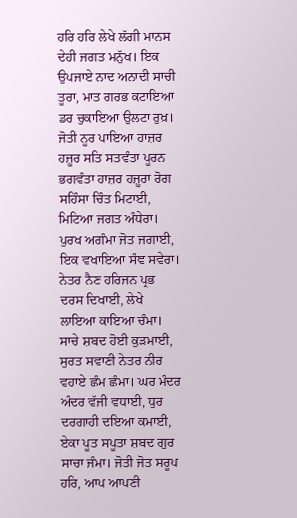ਹਰਿ ਹਰਿ ਲੇਖੇ ਲੱਗੀ ਮਾਨਸ ਦੇਹੀ ਜਗਤ ਮਨੁੱਖ। ਇਕ ਉਪਜਾਏ ਨਾਦ ਅਨਾਦੀ ਸਾਚੀ ਤੂਰਾ, ਮਾਤ ਗਰਭ ਕਟਾਇਆ ਡਰ ਚੁਕਾਇਆ ਉਲਟਾ ਰੁਖ਼। ਜੋਤੀ ਨੂਰ ਪਾਇਆ ਹਾਜ਼ਰ ਹਜ਼ੂਰ ਸਤਿ ਸਤਵੰਤਾ ਪੂਰਨ ਭਗਵੰਤਾ ਹਾਜ਼ਰ ਹਜ਼ੂਰਾ ਰੋਗ ਸਹਿੰਸਾ ਚਿੰਤ ਮਿਟਾਈ, ਮਿਟਿਆ ਜਗਤ ਅੰਧੇਰਾ। ਪੁਰਖ ਅਗੰਮਾ ਜੋਤ ਜਗਾਈ, ਇਕ ਵਖਾਇਆ ਸੰਞ ਸਵੇਰਾ। ਨੇਤਰ ਨੈਣ ਹਰਿਜਨ ਪ੍ਰਭ ਦਰਸ ਦਿਖਾਈ, ਲੇਖੇ ਲਾਇਆ ਕਾਇਆ ਚੰਮਾ। ਸਾਚੇ ਸ਼ਬਦ ਹੋਈ ਕੁੜਮਾਈ, ਸੁਰਤ ਸਵਾਣੀ ਨੇਤਰ ਨੀਰ ਵਹਾਏ ਛੰਮ ਛੰਮਾ। ਘਰ ਮੰਦਰ ਅੰਦਰ ਵੱਜੀ ਵਧਾਈ, ਧੁਰ ਦਰਗਾਹੀ ਦਇਆ ਕਮਾਈ, ਏਕਾ ਪੂਤ ਸਪੂਤਾ ਸ਼ਬਦ ਗੁਰ ਸਾਚਾ ਜੰਮਾ। ਜੋਤੀ ਜੋਤ ਸਰੂਪ ਹਰਿ, ਆਪ ਆਪਣੀ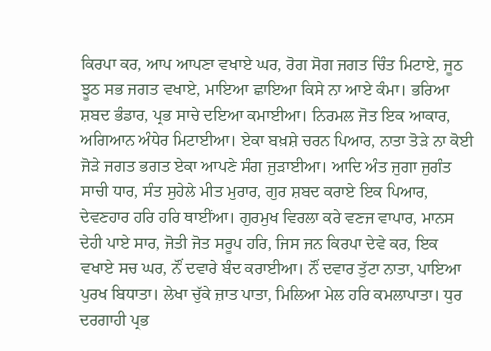ਕਿਰਪਾ ਕਰ, ਆਪ ਆਪਣਾ ਵਖਾਏ ਘਰ, ਰੋਗ ਸੋਗ ਜਗਤ ਚਿੰਤ ਮਿਟਾਏ, ਜੂਠ ਝੂਠ ਸਭ ਜਗਤ ਵਖਾਏ, ਮਾਇਆ ਛਾਇਆ ਕਿਸੇ ਨਾ ਆਏ ਕੰਮਾ। ਭਰਿਆ ਸ਼ਬਦ ਭੰਡਾਰ, ਪ੍ਰਭ ਸਾਚੇ ਦਇਆ ਕਮਾਈਆ। ਨਿਰਮਲ ਜੋਤ ਇਕ ਆਕਾਰ, ਅਗਿਆਨ ਅੰਧੇਰ ਮਿਟਾਈਆ। ਏਕਾ ਬਖ਼ਸ਼ੇ ਚਰਨ ਪਿਆਰ, ਨਾਤਾ ਤੋੜੇ ਨਾ ਕੋਈ ਜੋੜੇ ਜਗਤ ਭਗਤ ਏਕਾ ਆਪਣੇ ਸੰਗ ਜੁੜਾਈਆ। ਆਦਿ ਅੰਤ ਜੁਗਾ ਜੁਗੰਤ ਸਾਚੀ ਧਾਰ, ਸੰਤ ਸੁਹੇਲੇ ਮੀਤ ਮੁਰਾਰ, ਗੁਰ ਸ਼ਬਦ ਕਰਾਏ ਇਕ ਪਿਆਰ, ਦੇਵਣਹਾਰ ਹਰਿ ਹਰਿ ਥਾਈਂਆ। ਗੁਰਮੁਖ ਵਿਰਲਾ ਕਰੇ ਵਣਜ ਵਾਪਾਰ, ਮਾਨਸ ਦੇਹੀ ਪਾਏ ਸਾਰ, ਜੋਤੀ ਜੋਤ ਸਰੂਪ ਹਰਿ, ਜਿਸ ਜਨ ਕਿਰਪਾ ਦੇਵੇ ਕਰ, ਇਕ ਵਖਾਏ ਸਚ ਘਰ, ਨੌਂ ਦਵਾਰੇ ਬੰਦ ਕਰਾਈਆ। ਨੌਂ ਦਵਾਰ ਤੁੱਟਾ ਨਾਤਾ, ਪਾਇਆ ਪੁਰਖ ਬਿਧਾਤਾ। ਲੇਖਾ ਚੁੱਕੇ ਜ਼ਾਤ ਪਾਤਾ, ਮਿਲਿਆ ਮੇਲ ਹਰਿ ਕਮਲਾਪਾਤਾ। ਧੁਰ ਦਰਗਾਹੀ ਪ੍ਰਭ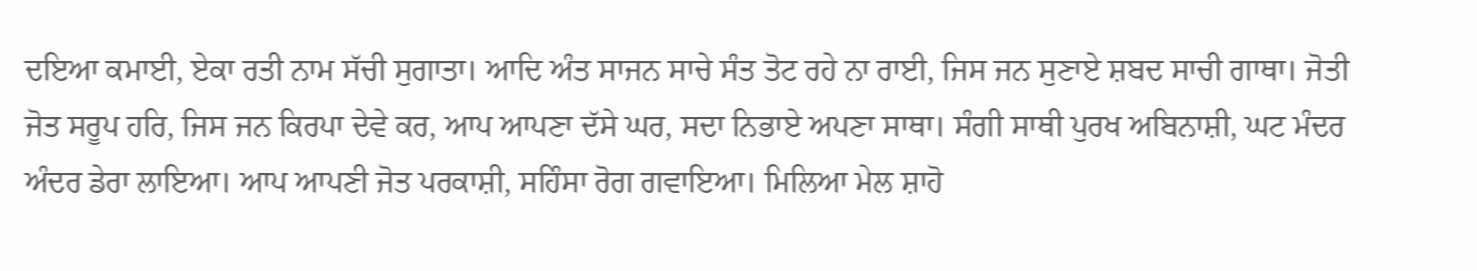ਦਇਆ ਕਮਾਈ, ਏਕਾ ਰਤੀ ਨਾਮ ਸੱਚੀ ਸੁਗਾਤਾ। ਆਦਿ ਅੰਤ ਸਾਜਨ ਸਾਚੇ ਸੰਤ ਤੋਟ ਰਹੇ ਨਾ ਰਾਈ, ਜਿਸ ਜਨ ਸੁਣਾਏ ਸ਼ਬਦ ਸਾਚੀ ਗਾਥਾ। ਜੋਤੀ ਜੋਤ ਸਰੂਪ ਹਰਿ, ਜਿਸ ਜਨ ਕਿਰਪਾ ਦੇਵੇ ਕਰ, ਆਪ ਆਪਣਾ ਦੱਸੇ ਘਰ, ਸਦਾ ਨਿਭਾਏ ਅਪਣਾ ਸਾਥਾ। ਸੰਗੀ ਸਾਥੀ ਪੁਰਖ ਅਬਿਨਾਸ਼ੀ, ਘਟ ਮੰਦਰ ਅੰਦਰ ਡੇਰਾ ਲਾਇਆ। ਆਪ ਆਪਣੀ ਜੋਤ ਪਰਕਾਸ਼ੀ, ਸਹਿੰਸਾ ਰੋਗ ਗਵਾਇਆ। ਮਿਲਿਆ ਮੇਲ ਸ਼ਾਹੋ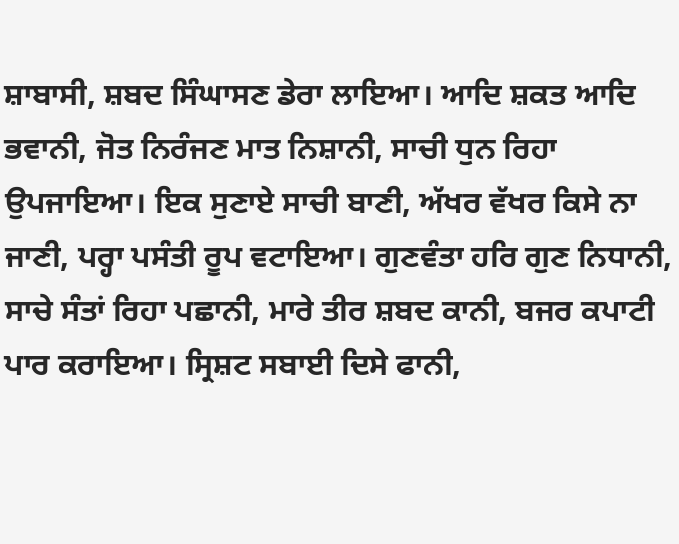ਸ਼ਾਬਾਸੀ, ਸ਼ਬਦ ਸਿੰਘਾਸਣ ਡੇਰਾ ਲਾਇਆ। ਆਦਿ ਸ਼ਕਤ ਆਦਿ ਭਵਾਨੀ, ਜੋਤ ਨਿਰੰਜਣ ਮਾਤ ਨਿਸ਼ਾਨੀ, ਸਾਚੀ ਧੁਨ ਰਿਹਾ ਉਪਜਾਇਆ। ਇਕ ਸੁਣਾਏ ਸਾਚੀ ਬਾਣੀ, ਅੱਖਰ ਵੱਖਰ ਕਿਸੇ ਨਾ ਜਾਣੀ, ਪਰ੍ਹਾ ਪਸੰਤੀ ਰੂਪ ਵਟਾਇਆ। ਗੁਣਵੰਤਾ ਹਰਿ ਗੁਣ ਨਿਧਾਨੀ, ਸਾਚੇ ਸੰਤਾਂ ਰਿਹਾ ਪਛਾਨੀ, ਮਾਰੇ ਤੀਰ ਸ਼ਬਦ ਕਾਨੀ, ਬਜਰ ਕਪਾਟੀ ਪਾਰ ਕਰਾਇਆ। ਸ੍ਰਿਸ਼ਟ ਸਬਾਈ ਦਿਸੇ ਫਾਨੀ,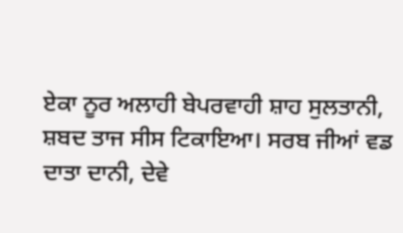ਏਕਾ ਨੂਰ ਅਲਾਹੀ ਬੇਪਰਵਾਹੀ ਸ਼ਾਹ ਸੁਲਤਾਨੀ, ਸ਼ਬਦ ਤਾਜ ਸੀਸ ਟਿਕਾਇਆ। ਸਰਬ ਜੀਆਂ ਵਡ ਦਾਤਾ ਦਾਨੀ, ਦੇਵੇ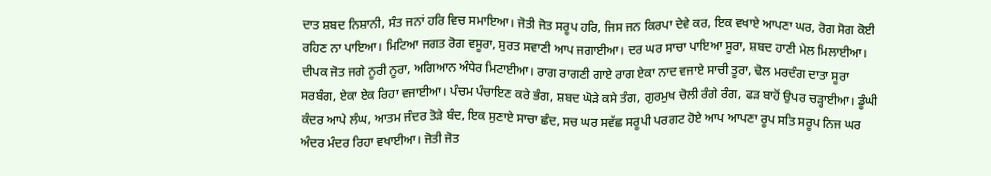ਦਾਤ ਸ਼ਬਦ ਨਿਸ਼ਾਨੀ, ਸੰਤ ਜਨਾਂ ਹਰਿ ਵਿਚ ਸਮਾਇਆ। ਜੋਤੀ ਜੋਤ ਸਰੂਪ ਹਰਿ, ਜਿਸ ਜਨ ਕਿਰਪਾ ਦੇਵੇ ਕਰ, ਇਕ ਵਖਾਏ ਆਪਣਾ ਘਰ, ਰੋਗ ਸੋਗ ਕੋਈ ਰਹਿਣ ਨਾ ਪਾਇਆ। ਮਿਟਿਆ ਜਗਤ ਰੋਗ ਵਸੂਰਾ, ਸੁਰਤ ਸਵਾਣੀ ਆਪ ਜਗਾਈਆ। ਦਰ ਘਰ ਸਾਚਾ ਪਾਇਆ ਸੂਰਾ, ਸ਼ਬਦ ਹਾਣੀ ਮੇਲ ਮਿਲਾਈਆ। ਦੀਪਕ ਜੋਤ ਜਗੇ ਨੂਰੀ ਨੂਰਾ, ਅਗਿਆਨ ਅੰਧੇਰ ਮਿਟਾਈਆ। ਰਾਗ ਰਾਗਣੀ ਗਾਏ ਰਾਗ ਏਕਾ ਨਾਦ ਵਜਾਏ ਸਾਚੀ ਤੂਰਾ, ਢੋਲ ਮਰਦੰਗ ਦਾਤਾ ਸੂਰਾ ਸਰਬੰਗ, ਏਕਾ ਏਕ ਰਿਹਾ ਵਜਾਈਆ। ਪੰਚਮ ਪੰਚਾਇਣ ਕਰੇ ਭੰਗ, ਸ਼ਬਦ ਘੋੜੇ ਕਸੇ ਤੰਗ, ਗੁਰਮੁਖ ਚੋਲੀ ਰੰਗੇ ਰੰਗ, ਫੜ ਬਾਹੋਂ ਉਪਰ ਚੜ੍ਹਾਈਆ। ਡੂੰਘੀ ਕੰਦਰ ਆਪੇ ਲੰਘ, ਆਤਮ ਜੰਦਰ ਤੋੜੇ ਬੰਦ, ਇਕ ਸੁਣਾਏ ਸਾਚਾ ਛੰਦ, ਸਚ ਘਰ ਸਵੱਛ ਸਰੂਪੀ ਪਰਗਟ ਹੋਏ ਆਪ ਆਪਣਾ ਰੂਪ ਸਤਿ ਸਰੂਪ ਨਿਜ ਘਰ ਅੰਦਰ ਮੰਦਰ ਰਿਹਾ ਵਖਾਈਆ। ਜੋਤੀ ਜੋਤ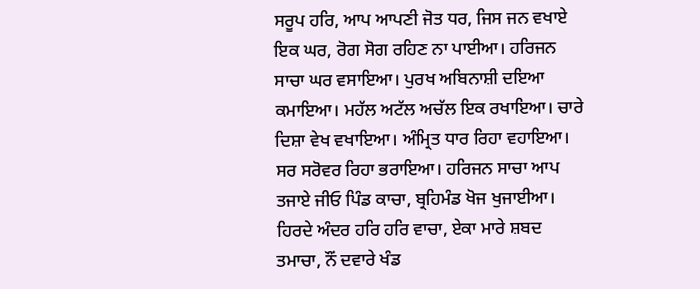ਸਰੂਪ ਹਰਿ, ਆਪ ਆਪਣੀ ਜੋਤ ਧਰ, ਜਿਸ ਜਨ ਵਖਾਏ ਇਕ ਘਰ, ਰੋਗ ਸੋਗ ਰਹਿਣ ਨਾ ਪਾਈਆ। ਹਰਿਜਨ ਸਾਚਾ ਘਰ ਵਸਾਇਆ। ਪੁਰਖ ਅਬਿਨਾਸ਼ੀ ਦਇਆ ਕਮਾਇਆ। ਮਹੱਲ ਅਟੱਲ ਅਚੱਲ ਇਕ ਰਖਾਇਆ। ਚਾਰੇ ਦਿਸ਼ਾ ਵੇਖ ਵਖਾਇਆ। ਅੰਮ੍ਰਿਤ ਧਾਰ ਰਿਹਾ ਵਹਾਇਆ। ਸਰ ਸਰੋਵਰ ਰਿਹਾ ਭਰਾਇਆ। ਹਰਿਜਨ ਸਾਚਾ ਆਪ ਤਜਾਏ ਜੀਓ ਪਿੰਡ ਕਾਚਾ, ਬ੍ਰਹਿਮੰਡ ਖੋਜ ਖੁਜਾਈਆ। ਹਿਰਦੇ ਅੰਦਰ ਹਰਿ ਹਰਿ ਵਾਚਾ, ਏਕਾ ਮਾਰੇ ਸ਼ਬਦ ਤਮਾਚਾ, ਨੌਂ ਦਵਾਰੇ ਖੰਡ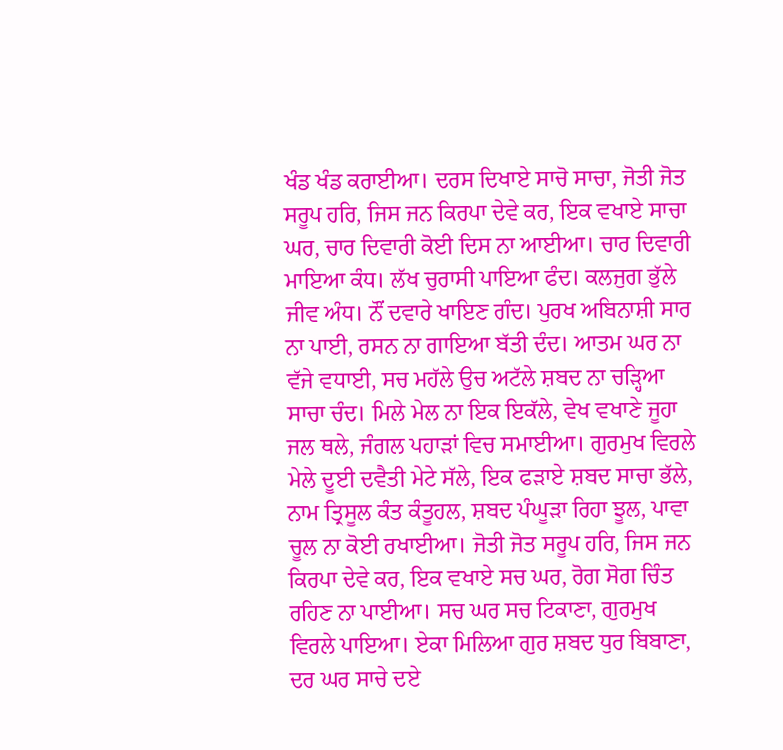ਖੰਡ ਖੰਡ ਕਰਾਈਆ। ਦਰਸ ਦਿਖਾਏ ਸਾਚੋ ਸਾਚਾ, ਜੋਤੀ ਜੋਤ ਸਰੂਪ ਹਰਿ, ਜਿਸ ਜਨ ਕਿਰਪਾ ਦੇਵੇ ਕਰ, ਇਕ ਵਖਾਏ ਸਾਚਾ ਘਰ, ਚਾਰ ਦਿਵਾਰੀ ਕੋਈ ਦਿਸ ਨਾ ਆਈਆ। ਚਾਰ ਦਿਵਾਰੀ ਮਾਇਆ ਕੰਧ। ਲੱਖ ਚੁਰਾਸੀ ਪਾਇਆ ਫੰਦ। ਕਲਜੁਗ ਭੁੱਲੇ ਜੀਵ ਅੰਧ। ਨੌਂ ਦਵਾਰੇ ਖਾਇਣ ਗੰਦ। ਪੁਰਖ ਅਬਿਨਾਸ਼ੀ ਸਾਰ ਨਾ ਪਾਈ, ਰਸਨ ਨਾ ਗਾਇਆ ਬੱਤੀ ਦੰਦ। ਆਤਮ ਘਰ ਨਾ ਵੱਜੇ ਵਧਾਈ, ਸਚ ਮਹੱਲੇ ਉਚ ਅਟੱਲੇ ਸ਼ਬਦ ਨਾ ਚੜ੍ਹਿਆ ਸਾਚਾ ਚੰਦ। ਮਿਲੇ ਮੇਲ ਨਾ ਇਕ ਇਕੱਲੇ, ਵੇਖ ਵਖਾਣੇ ਜੂਹਾ ਜਲ ਥਲੇ, ਜੰਗਲ ਪਹਾੜਾਂ ਵਿਚ ਸਮਾਈਆ। ਗੁਰਮੁਖ ਵਿਰਲੇ ਮੇਲੇ ਦੂਈ ਦਵੈਤੀ ਮੇਟੇ ਸੱਲੇ, ਇਕ ਫੜਾਏ ਸ਼ਬਦ ਸਾਚਾ ਭੱਲੇ, ਨਾਮ ਤ੍ਰਿਸੂਲ ਕੰਤ ਕੰਤੂਹਲ, ਸ਼ਬਦ ਪੰਘੂੜਾ ਰਿਹਾ ਝੂਲ, ਪਾਵਾ ਚੂਲ ਨਾ ਕੋਈ ਰਖਾਈਆ। ਜੋਤੀ ਜੋਤ ਸਰੂਪ ਹਰਿ, ਜਿਸ ਜਨ ਕਿਰਪਾ ਦੇਵੇ ਕਰ, ਇਕ ਵਖਾਏ ਸਚ ਘਰ, ਰੋਗ ਸੋਗ ਚਿੰਤ ਰਹਿਣ ਨਾ ਪਾਈਆ। ਸਚ ਘਰ ਸਚ ਟਿਕਾਣਾ, ਗੁਰਮੁਖ ਵਿਰਲੇ ਪਾਇਆ। ਏਕਾ ਮਿਲਿਆ ਗੁਰ ਸ਼ਬਦ ਧੁਰ ਬਿਬਾਣਾ, ਦਰ ਘਰ ਸਾਚੇ ਦਏ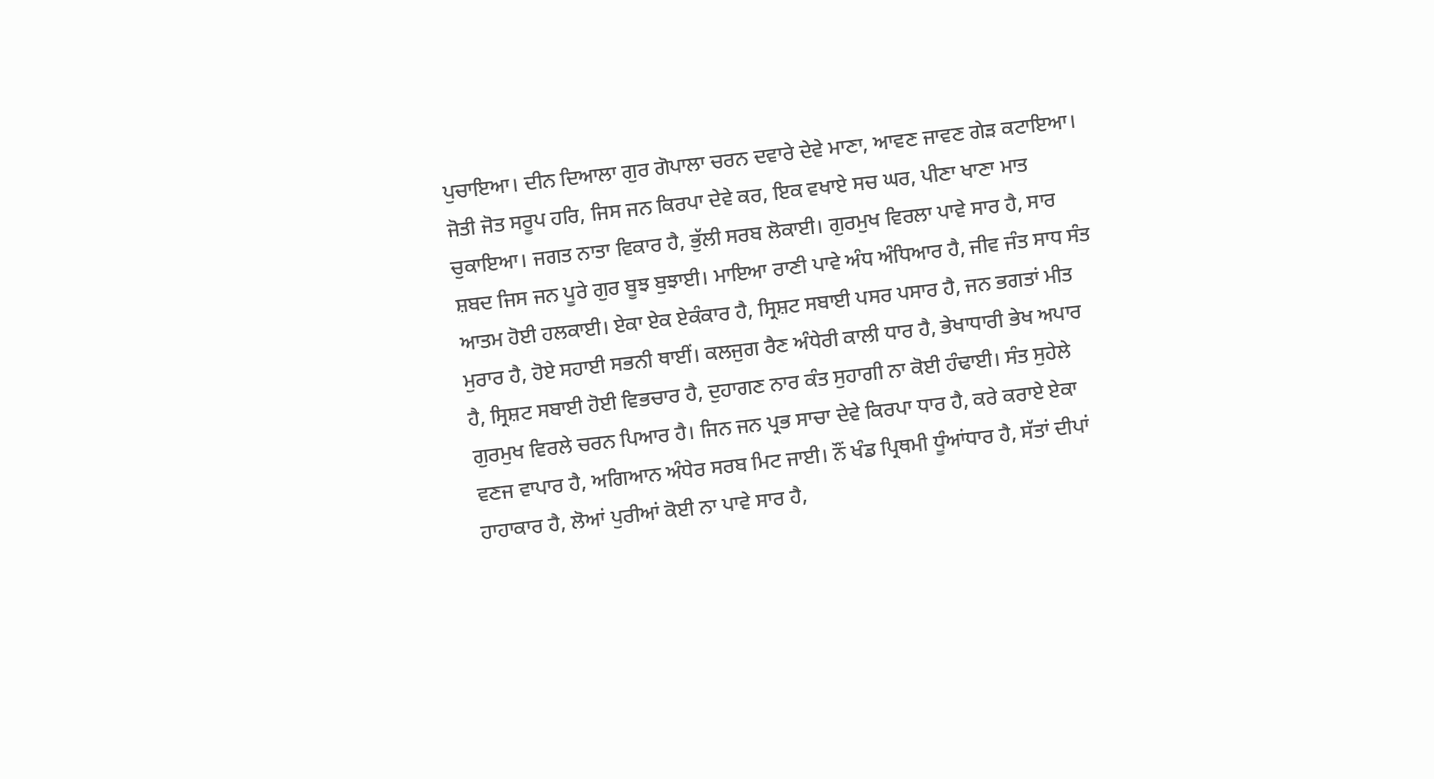ਪੁਚਾਇਆ। ਦੀਨ ਦਿਆਲਾ ਗੁਰ ਗੋਪਾਲਾ ਚਰਨ ਦਵਾਰੇ ਦੇਵੇ ਮਾਣਾ, ਆਵਣ ਜਾਵਣ ਗੇੜ ਕਟਾਇਆ। ਜੋਤੀ ਜੋਤ ਸਰੂਪ ਹਰਿ, ਜਿਸ ਜਨ ਕਿਰਪਾ ਦੇਵੇ ਕਰ, ਇਕ ਵਖਾਏ ਸਚ ਘਰ, ਪੀਣਾ ਖਾਣਾ ਮਾਤ ਚੁਕਾਇਆ। ਜਗਤ ਨਾਤਾ ਵਿਕਾਰ ਹੈ, ਭੁੱਲੀ ਸਰਬ ਲੋਕਾਈ। ਗੁਰਮੁਖ ਵਿਰਲਾ ਪਾਵੇ ਸਾਰ ਹੈ, ਸਾਰ ਸ਼ਬਦ ਜਿਸ ਜਨ ਪੂਰੇ ਗੁਰ ਬੂਝ ਬੁਝਾਈ। ਮਾਇਆ ਰਾਣੀ ਪਾਵੇ ਅੰਧ ਅੰਧਿਆਰ ਹੈ, ਜੀਵ ਜੰਤ ਸਾਧ ਸੰਤ ਆਤਮ ਹੋਈ ਹਲਕਾਈ। ਏਕਾ ਏਕ ਏਕੰਕਾਰ ਹੈ, ਸ੍ਰਿਸ਼ਟ ਸਬਾਈ ਪਸਰ ਪਸਾਰ ਹੈ, ਜਨ ਭਗਤਾਂ ਮੀਤ ਮੁਰਾਰ ਹੈ, ਹੋਏ ਸਹਾਈ ਸਭਨੀ ਥਾਈਂ। ਕਲਜੁਗ ਰੈਣ ਅੰਧੇਰੀ ਕਾਲੀ ਧਾਰ ਹੈ, ਭੇਖਾਧਾਰੀ ਭੇਖ ਅਪਾਰ ਹੈ, ਸ੍ਰਿਸ਼ਟ ਸਬਾਈ ਹੋਈ ਵਿਭਚਾਰ ਹੈ, ਦੁਹਾਗਣ ਨਾਰ ਕੰਤ ਸੁਹਾਗੀ ਨਾ ਕੋਈ ਹੰਢਾਈ। ਸੰਤ ਸੁਹੇਲੇ ਗੁਰਮੁਖ ਵਿਰਲੇ ਚਰਨ ਪਿਆਰ ਹੈ। ਜਿਨ ਜਨ ਪ੍ਰਭ ਸਾਚਾ ਦੇਵੇ ਕਿਰਪਾ ਧਾਰ ਹੈ, ਕਰੇ ਕਰਾਏ ਏਕਾ ਵਣਜ ਵਾਪਾਰ ਹੈ, ਅਗਿਆਨ ਅੰਧੇਰ ਸਰਬ ਮਿਟ ਜਾਈ। ਨੌਂ ਖੰਡ ਪ੍ਰਿਥਮੀ ਧੂੰਆਂਧਾਰ ਹੈ, ਸੱਤਾਂ ਦੀਪਾਂ ਹਾਹਾਕਾਰ ਹੈ, ਲੋਆਂ ਪੁਰੀਆਂ ਕੋਈ ਨਾ ਪਾਵੇ ਸਾਰ ਹੈ,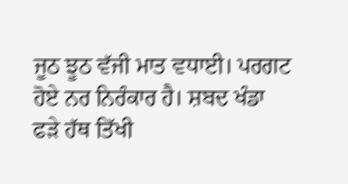ਜੂਠ ਝੂਠ ਵੱਜੀ ਮਾਤ ਵਧਾਈ। ਪਰਗਟ ਹੋਏ ਨਰ ਨਿਰੰਕਾਰ ਹੈ। ਸ਼ਬਦ ਖੰਡਾ ਫੜੇ ਹੱਥ ਤਿੱਖੀ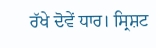ਰੱਖੇ ਦੋਵੇਂ ਧਾਰ। ਸ੍ਰਿਸ਼ਟ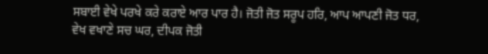ਸਬਾਈ ਵੇਖੇ ਪਰਖੇ ਕਰੇ ਕਰਾਏ ਆਰ ਪਾਰ ਹੈ। ਜੋਤੀ ਜੋਤ ਸਰੂਪ ਹਰਿ, ਆਪ ਆਪਣੀ ਜੋਤ ਧਰ, ਵੇਖ ਵਖਾਣੇ ਸਚ ਘਰ, ਦੀਪਕ ਜੋਤੀ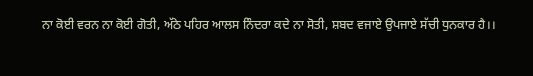ਨਾ ਕੋਈ ਵਰਨ ਨਾ ਕੋਈ ਗੋਤੀ, ਅੱਠੇ ਪਹਿਰ ਆਲਸ ਨਿੰਦਰਾ ਕਦੇ ਨਾ ਸੋਤੀ, ਸ਼ਬਦ ਵਜਾਏ ਉਪਜਾਏ ਸੱਚੀ ਧੁਨਕਾਰ ਹੈ।।